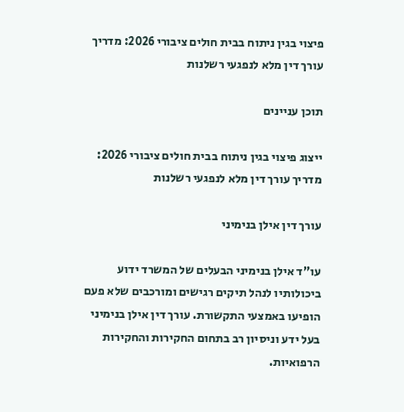פיצוי בגין ניתוח בבית חולים ציבורי 2026: מדריך עורך דין מלא לנפגעי רשלנות

תוכן עניינים

ייצוג פיצוי בגין ניתוח בבית חולים ציבורי 2026: מדריך עורך דין מלא לנפגעי רשלנות

עורך דין אילן בנימיני

עו”ד אילן בנימיני הבעלים של המשרד ידוע ביכולותיו לנהל תיקים רגישים ומורכבים שלא פעם הופיעו באמצעי התקשורת. עורך דין אילן בנימיני בעל ידע וניסיון רב בתחום החקירות והחקירות הרפואיות.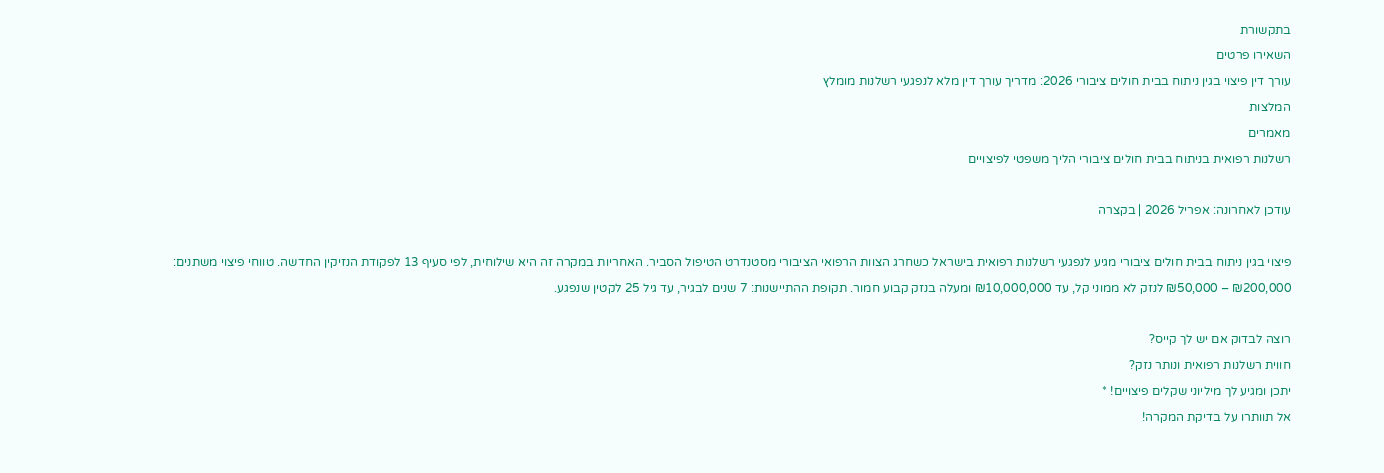בתקשורת
השאירו פרטים
עורך דין פיצוי בגין ניתוח בבית חולים ציבורי 2026: מדריך עורך דין מלא לנפגעי רשלנות מומלץ
המלצות
מאמרים
רשלנות רפואית בניתוח בבית חולים ציבורי הליך משפטי לפיצויים

עודכן לאחרונה: אפריל 2026 | בקצרה

פיצוי בגין ניתוח בבית חולים ציבורי מגיע לנפגעי רשלנות רפואית בישראל כשחרג הצוות הרפואי הציבורי מסטנדרט הטיפול הסביר. האחריות במקרה זה היא שילוחית, לפי סעיף 13 לפקודת הנזיקין החדשה. טווחי פיצוי משתנים: ₪200,000 – ₪50,000 לנזק לא ממוני קל, עד ₪10,000,000 ומעלה בנזק קבוע חמור. תקופת ההתיישנות: 7 שנים לבגיר, עד גיל 25 לקטין שנפגע.

רוצה לבדוק אם יש לך קייס?
חווית רשלנות רפואית ונותר נזק?
יתכן ומגיע לך מיליוני שקלים פיצויים! *
אל תוותרו על בדיקת המקרה!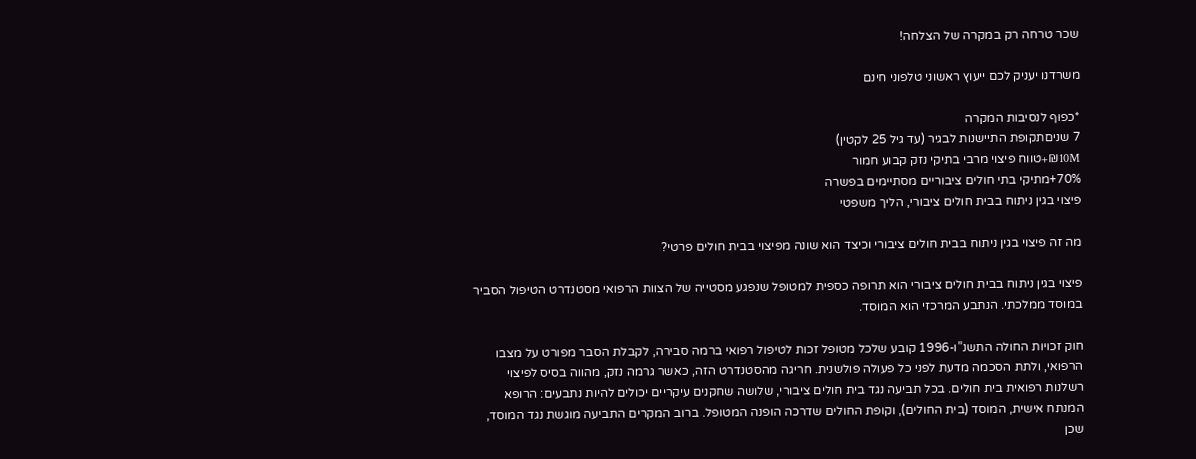שכר טרחה רק במקרה של הצלחה!

משרדנו יעניק לכם ייעוץ ראשוני טלפוני חינם

*כפוף לנסיבות המקרה
7 שניםתקופת התיישנות לבגיר (עד גיל 25 לקטין)
₪10M+טווח פיצוי מרבי בתיקי נזק קבוע חמור
70%+מתיקי בתי חולים ציבוריים מסתיימים בפשרה
פיצוי בגין ניתוח בבית חולים ציבורי, הליך משפטי

מה זה פיצוי בגין ניתוח בבית חולים ציבורי וכיצד הוא שונה מפיצוי בבית חולים פרטי?

פיצוי בגין ניתוח בבית חולים ציבורי הוא תרופה כספית למטופל שנפגע מסטייה של הצוות הרפואי מסטנדרט הטיפול הסביר במוסד ממלכתי. הנתבע המרכזי הוא המוסד.

חוק זכויות החולה התשנ”ו-1996 קובע שלכל מטופל זכות לטיפול רפואי ברמה סבירה, לקבלת הסבר מפורט על מצבו הרפואי, ולתת הסכמה מדעת לפני כל פעולה פולשנית. חריגה מהסטנדרט הזה, כאשר גרמה נזק, מהווה בסיס לפיצוי רשלנות רפואית בית חולים. בכל תביעה נגד בית חולים ציבורי, שלושה שחקנים עיקריים יכולים להיות נתבעים: הרופא המנתח אישית, המוסד (בית החולים), וקופת החולים שדרכה הופנה המטופל. ברוב המקרים התביעה מוגשת נגד המוסד, שכן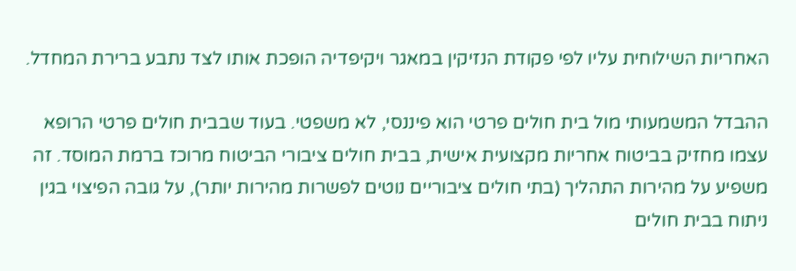האחריות השילוחית עליו לפי פקודת הנזיקין במאגר ויקיפדיה הופכת אותו לצד נתבע ברירת המחדל.

ההבדל המשמעותי מול בית חולים פרטי הוא פיננסי, לא משפטי. בעוד שבבית חולים פרטי הרופא עצמו מחזיק בביטוח אחריות מקצועית אישית, בבית חולים ציבורי הביטוח מרוכז ברמת המוסד. זה משפיע על מהירות התהליך (בתי חולים ציבוריים נוטים לפשרות מהירות יותר), על גובה הפיצוי בגין ניתוח בבית חולים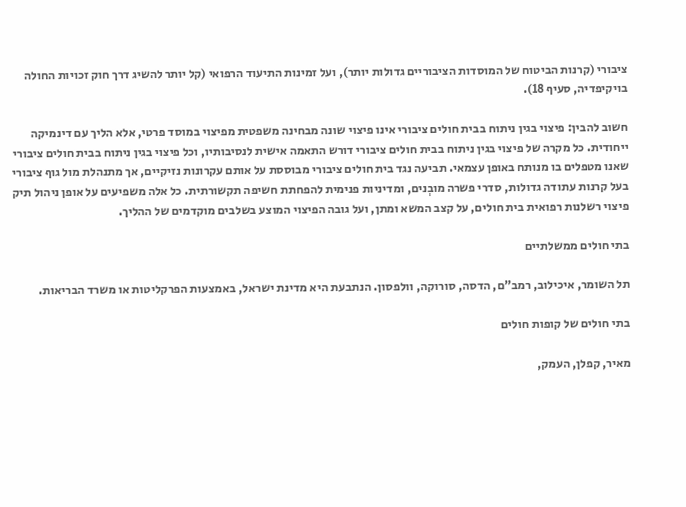ציבורי (קרנות הביטוח של המוסדות הציבוריים גדולות יותר), ועל זמינות התיעוד הרפואי (קל יותר להשיג דרך חוק זכויות החולה בויקיפדיה, סעיף 18).

חשוב להבין: פיצוי בגין ניתוח בבית חולים ציבורי אינו פיצוי שונה מבחינה משפטית מפיצוי במוסד פרטי, אלא הליך עם דינמיקה ייחודית. כל מקרה של פיצוי בגין ניתוח בבית חולים ציבורי דורש התאמה אישית לנסיבותיו, וכל פיצוי בגין ניתוח בבית חולים ציבורי שאנו מטפלים בו מנותח באופן עצמאי. תביעה נגד בית חולים ציבורי מבוססת על אותם עקרונות נזיקיים, אך מתנהלת מול גוף ציבורי בעל קרנות עתודה גדולות, סדרי פשרה מובְנים, ומדיניות פנימית להפחתת חשיפה תקשורתית. כל אלה משפיעים על אופן ניהול תיק פיצוי רשלנות רפואית בית חולים, על קצב המשא ומתן, ועל גובה הפיצוי המוצע בשלבים מוקדמים של ההליך.

בתי חולים ממשלתיים

תל השומר, איכילוב, רמב”ם, הדסה, סורוקה, וולפסון. הנתבעת היא מדינת ישראל, באמצעות הפרקליטות או משרד הבריאות.

בתי חולים של קופות חולים

מאיר, קפלן, העמק,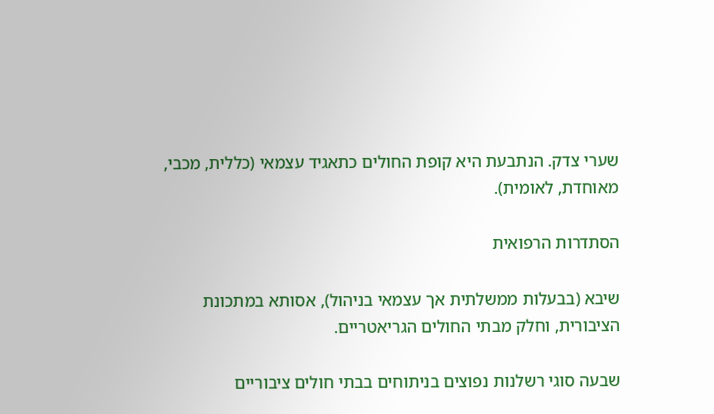שערי צדק. הנתבעת היא קופת החולים כתאגיד עצמאי (כללית, מכבי, מאוחדת, לאומית).

הסתדרות הרפואית

שיבא (בבעלות ממשלתית אך עצמאי בניהול), אסותא במתכונת הציבורית, וחלק מבתי החולים הגריאטריים.

שבעה סוגי רשלנות נפוצים בניתוחים בבתי חולים ציבוריים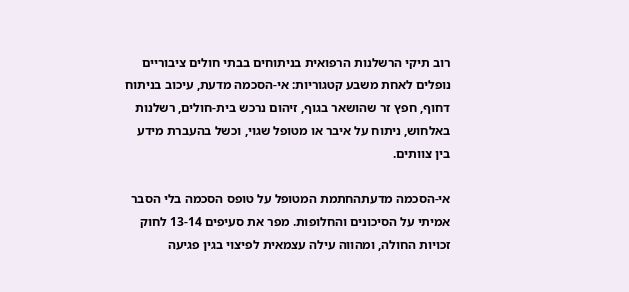רוב תיקי הרשלנות הרפואית בניתוחים בבתי חולים ציבוריים נופלים לאחת משבע קטגוריות: אי-הסכמה מדעת, עיכוב בניתוח דחוף, חפץ זר שהושאר בגוף, זיהום נרכש בית-חולים, רשלנות באלחוש, ניתוח על איבר או מטופל שגוי, וכשל בהעברת מידע בין צוותים.

אי-הסכמה מדעתהחתמת המטופל על טופס הסכמה בלי הסבר אמיתי על הסיכונים והחלופות. מפר את סעיפים 13-14 לחוק זכויות החולה, ומהווה עילה עצמאית לפיצוי בגין פגיעה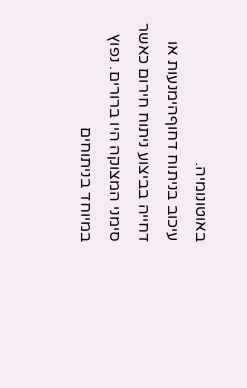באוטונומיה.
עיכוב בניתוח דחוףהימנעות או דחייה בביצוע ניתוח חירום כאשר סימני המצוקה היו ברורים. נפוץ במיוחד בניתוחים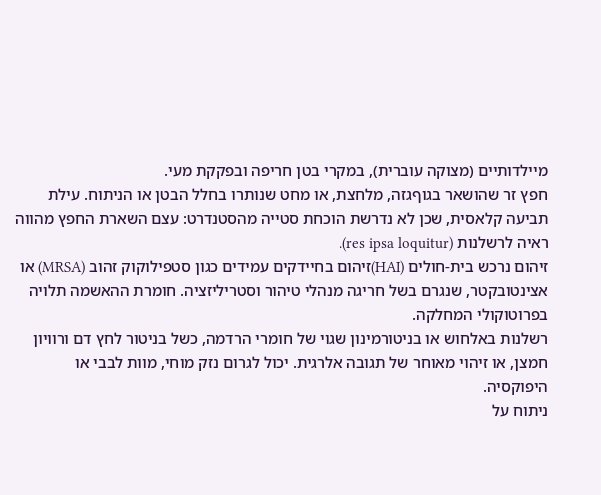מיילדותיים (מצוקה עוברית), במקרי בטן חריפה ובפקקת מעי.
חפץ זר שהושאר בגוףגזה, מלחצת, או מחט שנותרו בחלל הבטן או הניתוח. עילת תביעה קלאסית, שכן לא נדרשת הוכחת סטייה מהסטנדרט: עצם השארת החפץ מהווה ראיה לרשלנות (res ipsa loquitur).
זיהום נרכש בית-חולים (HAI)זיהום בחיידקים עמידים כגון סטפילוקוק זהוב (MRSA) או אצינטובקטר, שנגרם בשל חריגה מנהלי טיהור וסטריליזציה. חומרת ההאשמה תלויה בפרוטוקולי המחלקה.
רשלנות באלחוש או בניטורמינון שגוי של חומרי הרדמה, כשל בניטור לחץ דם ורוויון חמצן, או זיהוי מאוחר של תגובה אלרגית. יכול לגרום נזק מוחי, מוות לבבי או היפוקסיה.
ניתוח על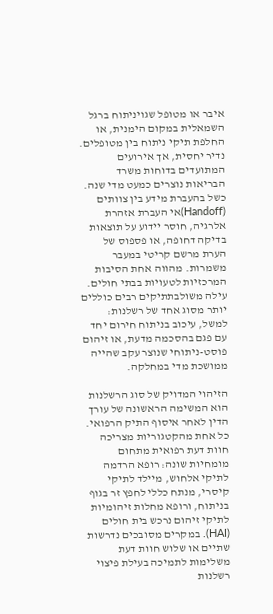איבר או מטופל שגויניתוח ברגל השמאלית במקום הימנית, או החלפת תיקי ניתוח בין מטופלים. נדיר יחסית, אך אירועים המתועדים בדוחות משרד הבריאות נוצרים כמעט מדי שנה.
כשל בהעברת מידע בין צוותים (Handoff)אי העברת אזהרת אלרגיה, חוסר יידוע על תוצאות בדיקה דחופה, או פספוס של הערת מרשם קריטי במעבר משמרות. מהווה אחת הסיבות המרכזיות לטעויות בבתי חולים.
עילה משולבתתיקים רבים כוללים יותר מסוג אחד של רשלנות: למשל, עיכוב בניתוח חירום יחד עם פגם בהסכמה מדעת, או זיהום פוסט-ניתוחי שנוצר עקב שהייה ממושכת מדי במחלקה.

הזיהוי המדויק של סוג הרשלנות הוא המשימה הראשונה של עורך הדין לאחר איסוף התיק הרפואי. כל אחת מהקטגוריות מצריכה חוות דעת רפואית מתחום מומחיות שונה: רופא הרדמה לתיקי אלחוש, מיילד לתיקי קיסרי, מנתח כללי לחפץ זר בגוף בניתוח, ורופא מחלות זיהומיות לתיקי זיהום נרכש בית חולים (HAI). במקרים מסובכים נדרשות שתיים או שלוש חוות דעת משלימות לתמיכה בעילת פיצוי רשלנות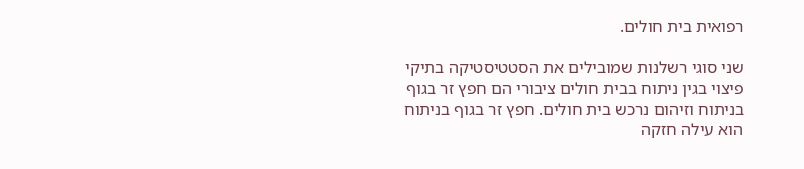רפואית בית חולים.

שני סוגי רשלנות שמובילים את הסטטיסטיקה בתיקי פיצוי בגין ניתוח בבית חולים ציבורי הם חפץ זר בגוף בניתוח וזיהום נרכש בית חולים. חפץ זר בגוף בניתוח הוא עילה חזקה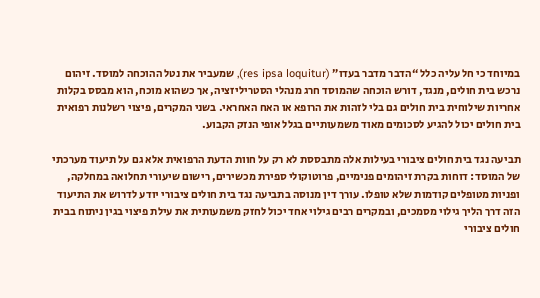במיוחד כי חל עליה כלל “הדבר מדבר בעדו” (res ipsa loquitur), שמעביר את נטל ההוכחה למוסד. זיהום נרכש בית חולים, מנגד, דורש הוכחה שהמוסד חרג מנהלי הסטריליזציה, אך כשהוא מוכח, הוא מבסס בקלות אחריות שילוחית בית חולים גם בלי לזהות את הרופא או האח האחראי. בשני המקרים, פיצוי רשלנות רפואית בית חולים יכול להגיע לסכומים מאוד משמעותיים בגלל אופי הנזק הקבוע.

תביעה נגד בית חולים ציבורי בעילות אלה מתבססת לא רק על חוות הדעת הרפואית אלא גם על תיעוד מערכתי של המוסד: דוחות בקרת זיהומים פנימיים, פרוטוקולי ספירת מכשירים, רישום שיעורי תחלואה במחלקה, ופניות מטופלים קודמות שלא טופלו. עורך דין מנוסה בתביעה נגד בית חולים ציבורי יודע לדרוש את התיעוד הזה דרך הליך גילוי מסמכים, ובמקרים רבים גילוי אחד יכול לחזק משמעותית את עילת פיצוי בגין ניתוח בבית חולים ציבורי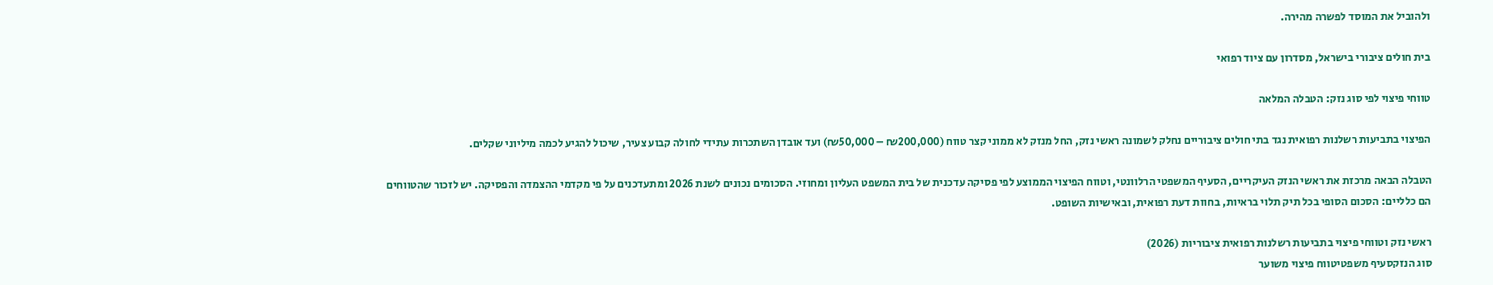ולהוביל את המוסד לפשרה מהירה.

בית חולים ציבורי בישראל, מסדרון עם ציוד רפואי

טווחי פיצוי לפי סוג נזק: הטבלה המלאה

הפיצוי בתביעות רשלנות רפואית נגד בתי חולים ציבוריים נחלק לשמונה ראשי נזק, החל מנזק לא ממוני קצר טווח (₪200,000 – ₪50,000) ועד אובדן השתכרות עתידי לחולה קבוע צעיר, שיכול להגיע לכמה מיליוני שקלים.

הטבלה הבאה מרכזת את ראשי הנזק העיקריים, הסעיף המשפטי הרלוונטי, וטווח הפיצוי הממוצע לפי פסיקה עדכנית של בית המשפט העליון ומחוזי. הסכומים נכונים לשנת 2026 ומתעדכנים על פי מקדמי ההצמדה והפסיקה. יש לזכור שהטווחים הם כלליים: הסכום הסופי בכל תיק תלוי בראיות, בחוות דעת רפואית, ובאישיות השופט.

ראשי נזק וטווחי פיצוי בתביעות רשלנות רפואית ציבוריות (2026)
סוג הנזקסעיף משפטיטווח פיצוי משוער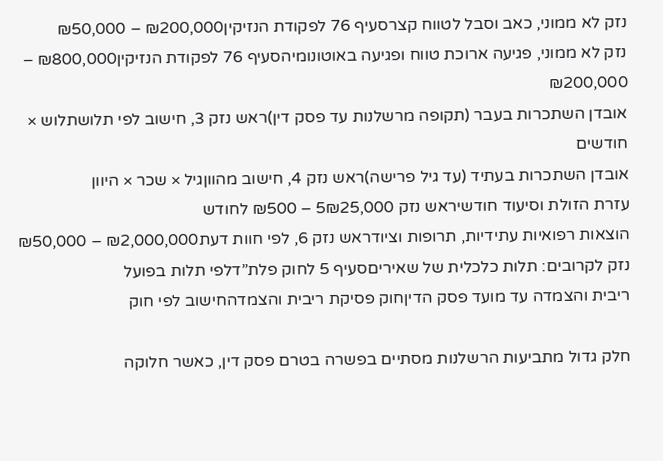נזק לא ממוני, כאב וסבל לטווח קצרסעיף 76 לפקודת הנזיקין₪200,000 – ₪50,000
נזק לא ממוני, פגיעה ארוכת טווח ופגיעה באוטונומיהסעיף 76 לפקודת הנזיקין₪800,000 – ₪200,000
אובדן השתכרות בעבר (תקופה מרשלנות עד פסק דין)ראש נזק 3, חישוב לפי תלושתלוש × חודשים
אובדן השתכרות בעתיד (עד גיל פרישה)ראש נזק 4, חישוב מהווןגיל × שכר × היוון
עזרת הזולת וסיעוד חודשיראש נזק 5₪25,000 – ₪500 לחודש
הוצאות רפואיות עתידיות, תרופות וציודראש נזק 6, לפי חוות דעת₪2,000,000 – ₪50,000
נזק לקרובים: תלות כלכלית של שאיריםסעיף 5 לחוק פלת”דלפי תלות בפועל
ריבית והצמדה עד מועד פסק הדיןחוק פסיקת ריבית והצמדהחישוב לפי חוק

חלק גדול מתביעות הרשלנות מסתיים בפשרה בטרם פסק דין, כאשר חלוקה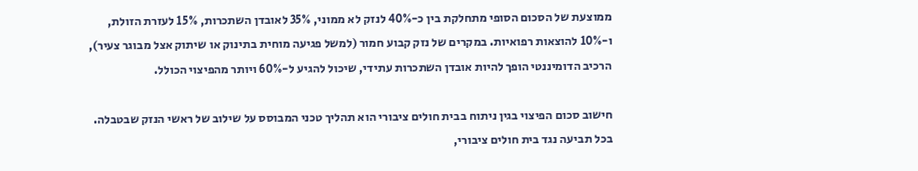ממוצעת של הסכום הסופי מתחלקת בין כ-40% לנזק לא ממוני, 35% לאובדן השתכרות, 15% לעזרת הזולת, ו-10% להוצאות רפואיות. במקרים של נזק קבוע חמור (למשל פגיעה מוחית בתינוק או שיתוק אצל מבוגר צעיר), הרכיב הדומיננטי הופך להיות אובדן השתכרות עתידי, שיכול להגיע ל-60% ויותר מהפיצוי הכולל.

חישוב סכום הפיצוי בגין ניתוח בבית חולים ציבורי הוא תהליך טכני המבוסס על שילוב של ראשי הנזק שבטבלה. בכל תביעה נגד בית חולים ציבורי,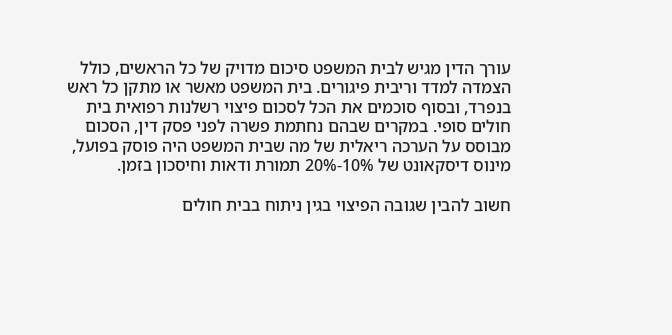עורך הדין מגיש לבית המשפט סיכום מדויק של כל הראשים, כולל הצמדה למדד וריבית פיגורים. בית המשפט מאשר או מתקן כל ראש בנפרד, ובסוף סוכמים את הכל לסכום פיצוי רשלנות רפואית בית חולים סופי. במקרים שבהם נחתמת פשרה לפני פסק דין, הסכום מבוסס על הערכה ריאלית של מה שבית המשפט היה פוסק בפועל, מינוס דיסקאונט של 10%-20% תמורת ודאות וחיסכון בזמן.

חשוב להבין שגובה הפיצוי בגין ניתוח בבית חולים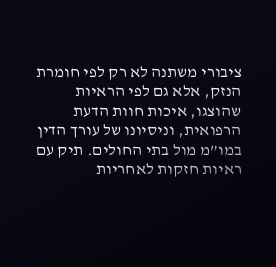ציבורי משתנה לא רק לפי חומרת הנזק, אלא גם לפי הראיות שהוצגו, איכות חוות הדעת הרפואית, וניסיונו של עורך הדין במו”מ מול בתי החולים. תיק עם ראיות חזקות לאחריות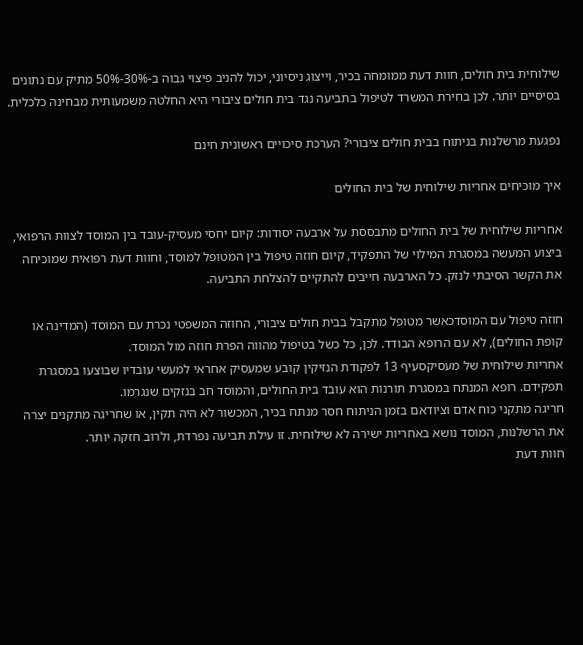שילוחית בית חולים, חוות דעת ממומחה בכיר, וייצוג ניסיוני, יכול להניב פיצוי גבוה ב-30%-50% מתיק עם נתונים בסיסיים יותר. לכן בחירת המשרד לטיפול בתביעה נגד בית חולים ציבורי היא החלטה משמעותית מבחינה כלכלית.

נפגעת מרשלנות בניתוח בבית חולים ציבורי? הערכת סיכויים ראשונית חינם

איך מוכיחים אחריות שילוחית של בית החולים

אחריות שילוחית של בית החולים מתבססת על ארבעה יסודות: קיום יחסי מעסיק-עובד בין המוסד לצוות הרפואי, ביצוע המעשה במסגרת המילוי של התפקיד, קיום חוזה טיפול בין המטופל למוסד, וחוות דעת רפואית שמוכיחה את הקשר הסיבתי לנזק. כל הארבעה חייבים להתקיים להצלחת התביעה.

חוזה טיפול עם המוסדכאשר מטופל מתקבל בבית חולים ציבורי, החוזה המשפטי נכרת עם המוסד (המדינה או קופת החולים), לא עם הרופא הבודד. לכן, כל כשל בטיפול מהווה הפרת חוזה מול המוסד.
אחריות שילוחית של מעסיקסעיף 13 לפקודת הנזיקין קובע שמעסיק אחראי למעשי עובדיו שבוצעו במסגרת תפקידם. רופא המנתח במסגרת תורנות הוא עובד בית החולים, והמוסד חב בנזקים שנגרמו.
חריגה מתקני כוח אדם וציודאם בזמן הניתוח חסר מנתח בכיר, המכשור לא היה תקין, או שחריגה מתקנים יצרה את הרשלנות, המוסד נושא באחריות ישירה לא שילוחית. זו עילת תביעה נפרדת, ולרוב חזקה יותר.
חוות דעת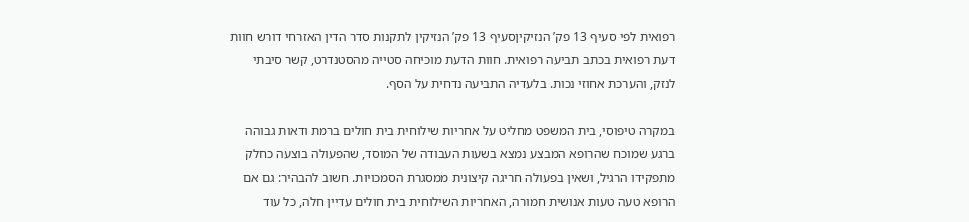רפואית לפי סעיף 13 פק’ הנזיקיןסעיף 13 פק’ הנזיקין לתקנות סדר הדין האזרחי דורש חוות דעת רפואית בכתב תביעה רפואית. חוות הדעת מוכיחה סטייה מהסטנדרט, קשר סיבתי לנזק, והערכת אחוזי נכות. בלעדיה התביעה נדחית על הסף.

במקרה טיפוסי, בית המשפט מחליט על אחריות שילוחית בית חולים ברמת ודאות גבוהה ברגע שמוכח שהרופא המבצע נמצא בשעות העבודה של המוסד, שהפעולה בוצעה כחלק מתפקידו הרגיל, ושאין בפעולה חריגה קיצונית ממסגרת הסמכויות. חשוב להבהיר: גם אם הרופא טעה טעות אנושית חמורה, האחריות השילוחית בית חולים עדיין חלה, כל עוד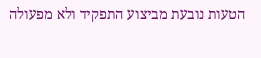הטעות נובעת מביצוע התפקיד ולא מפעולה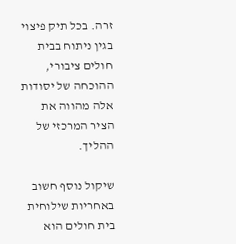זרה. בכל תיק פיצוי בגין ניתוח בבית חולים ציבורי, ההוכחה של יסודות אלה מהווה את הציר המרכזי של ההליך.

שיקול נוסף חשוב באחריות שילוחית בית חולים הוא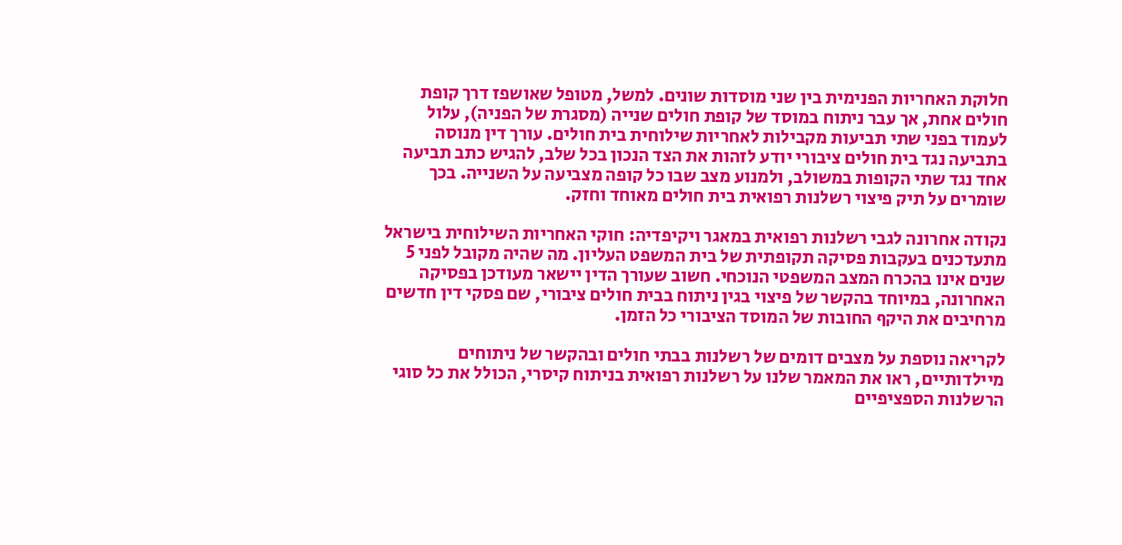חלוקת האחריות הפנימית בין שני מוסדות שונים. למשל, מטופל שאושפז דרך קופת חולים אחת, אך עבר ניתוח במוסד של קופת חולים שנייה (מסגרת של הפניה), עלול לעמוד בפני שתי תביעות מקבילות לאחריות שילוחית בית חולים. עורך דין מנוסה בתביעה נגד בית חולים ציבורי יודע לזהות את הצד הנכון בכל שלב, להגיש כתב תביעה אחד נגד שתי הקופות במשולב, ולמנוע מצב שבו כל קופה מצביעה על השנייה. בכך שומרים על תיק פיצוי רשלנות רפואית בית חולים מאוחד וחזק.

נקודה אחרונה לגבי רשלנות רפואית במאגר ויקיפדיה: חוקי האחריות השילוחית בישראל מתעדכנים בעקבות פסיקה תקופתית של בית המשפט העליון. מה שהיה מקובל לפני 5 שנים אינו בהכרח המצב המשפטי הנוכחי. חשוב שעורך הדין יישאר מעודכן בפסיקה האחרונה, במיוחד בהקשר של פיצוי בגין ניתוח בבית חולים ציבורי, שם פסקי דין חדשים מרחיבים את היקף החובות של המוסד הציבורי כל הזמן.

לקריאה נוספת על מצבים דומים של רשלנות בבתי חולים ובהקשר של ניתוחים מיילדותיים, ראו את המאמר שלנו על רשלנות רפואית בניתוח קיסרי, הכולל את כל סוגי הרשלנות הספציפיים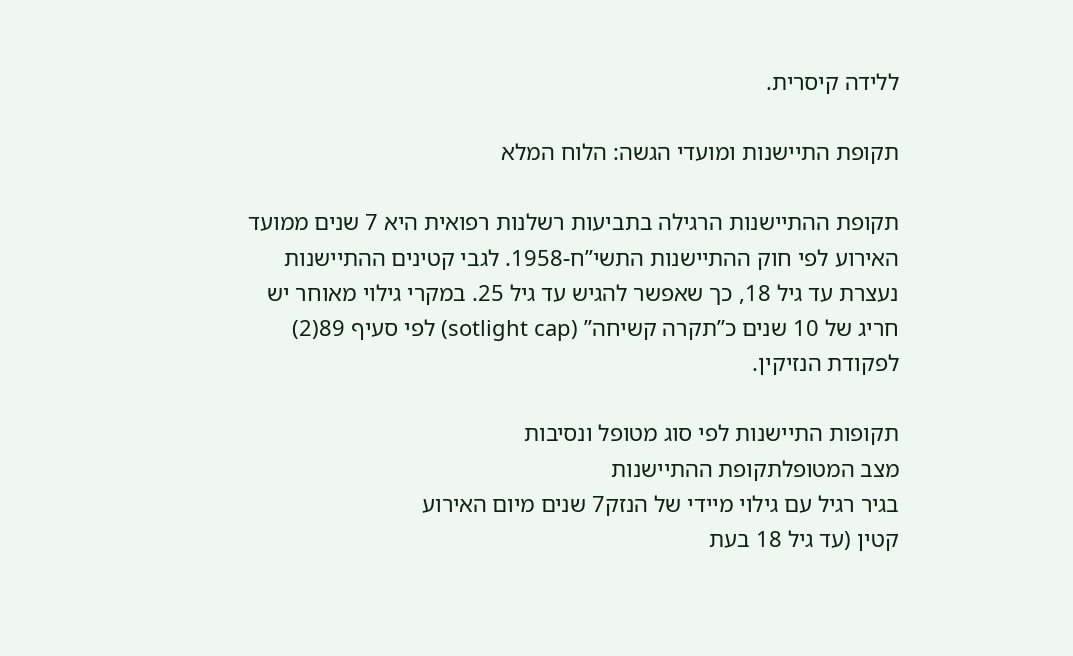ללידה קיסרית.

תקופת התיישנות ומועדי הגשה: הלוח המלא

תקופת ההתיישנות הרגילה בתביעות רשלנות רפואית היא 7 שנים ממועד האירוע לפי חוק ההתיישנות התשי”ח-1958. לגבי קטינים ההתיישנות נעצרת עד גיל 18, כך שאפשר להגיש עד גיל 25. במקרי גילוי מאוחר יש חריג של 10 שנים כ”תקרה קשיחה” (sotlight cap) לפי סעיף 89(2) לפקודת הנזיקין.

תקופות התיישנות לפי סוג מטופל ונסיבות
מצב המטופלתקופת ההתיישנות
בגיר רגיל עם גילוי מיידי של הנזק7 שנים מיום האירוע
קטין (עד גיל 18 בעת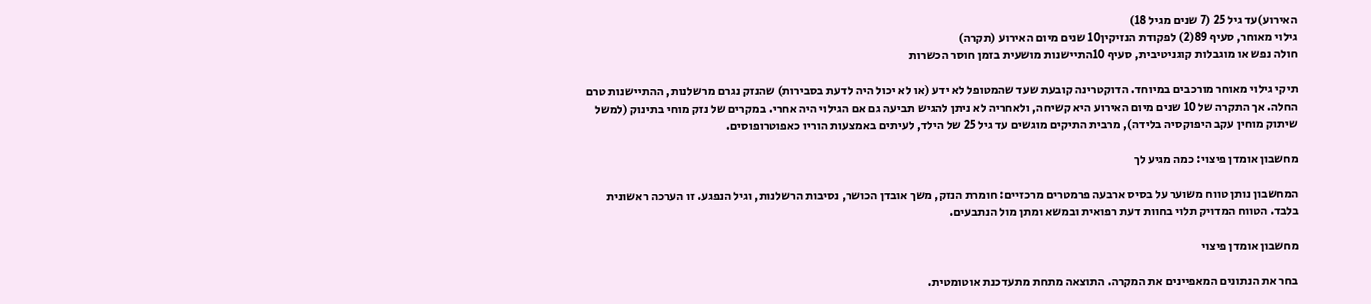האירוע)עד גיל 25 (7 שנים מגיל 18)
גילוי מאוחר, סעיף 89(2) לפקודת הנזיקין10 שנים מיום האירוע (תקרה)
חולה נפש או מוגבלות קוגניטיבית, סעיף 10התיישנות מושעית בזמן חוסר הכשרות

תיקי גילוי מאוחר מורכבים במיוחד. הדוקטרינה קובעת שעד שהמטופל לא ידע (או לא יכול היה לדעת בסבירות) שהנזק נגרם מרשלנות, ההתיישנות טרם החלה. אך התקרה של 10 שנים מיום האירוע היא קשיחה, ולאחריה לא ניתן להגיש תביעה גם אם הגילוי היה אחרי. במקרים של נזק מוחי בתינוק (למשל שיתוק מוחין עקב היפוקסיה בלידה), מרבית התיקים מוגשים עד גיל 25 של הילד, לעיתים באמצעות הוריו כאפוטרופוסים.

מחשבון אומדן פיצוי: כמה מגיע לך

המחשבון נותן טווח משוער על בסיס ארבעה פרמטרים מרכזיים: חומרת הנזק, משך אובדן הכושר, נסיבות הרשלנות, וגיל הנפגע. זו הערכה ראשונית בלבד. הטווח המדויק תלוי בחוות דעת רפואית ובמשא ומתן מול הנתבעים.

מחשבון אומדן פיצוי

בחר את הנתונים המאפיינים את המקרה. התוצאה מתחת מתעדכנת אוטומטית.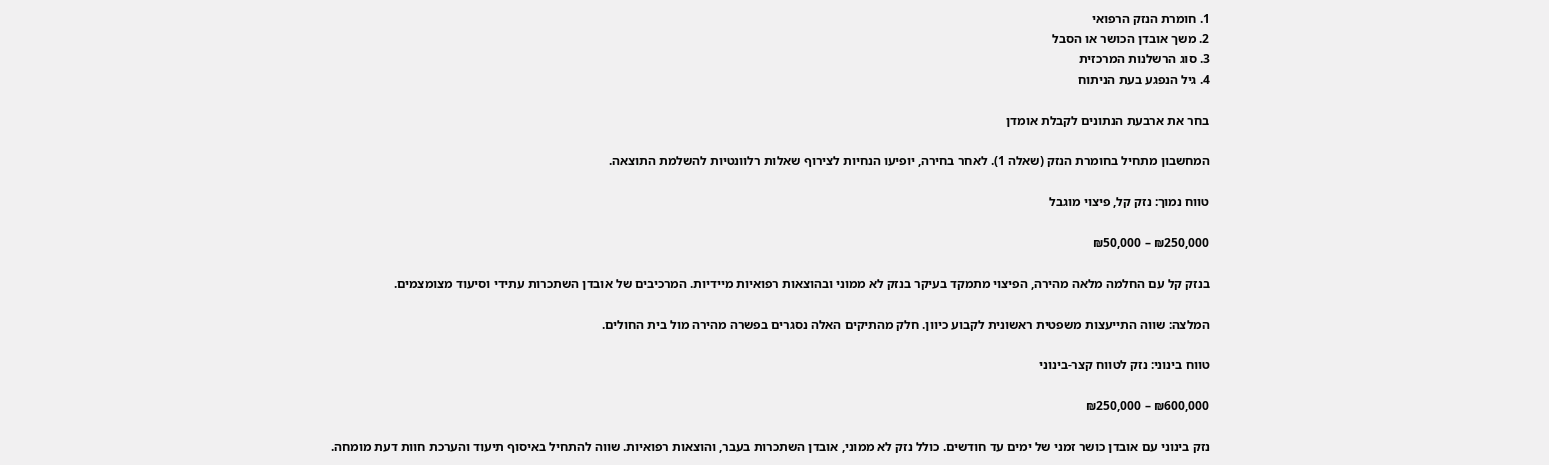1. חומרת הנזק הרפואי
2. משך אובדן הכושר או הסבל
3. סוג הרשלנות המרכזית
4. גיל הנפגע בעת הניתוח

בחר את ארבעת הנתונים לקבלת אומדן

המחשבון מתחיל בחומרת הנזק (שאלה 1). לאחר בחירה, יופיעו הנחיות לצירוף שאלות רלוונטיות להשלמת התוצאה.

טווח נמוך: נזק קל, פיצוי מוגבל

₪250,000 – ₪50,000

בנזק קל עם החלמה מלאה מהירה, הפיצוי מתמקד בעיקר בנזק לא ממוני ובהוצאות רפואיות מיידיות. המרכיבים של אובדן השתכרות עתידי וסיעוד מצומצמים.

המלצה: שווה התייעצות משפטית ראשונית לקבוע כיוון. חלק מהתיקים האלה נסגרים בפשרה מהירה מול בית החולים.

טווח בינוני: נזק לטווח קצר-בינוני

₪600,000 – ₪250,000

נזק בינוני עם אובדן כושר זמני של ימים עד חודשים. כולל נזק לא ממוני, אובדן השתכרות בעבר, והוצאות רפואיות. שווה להתחיל באיסוף תיעוד והערכת חוות דעת מומחה.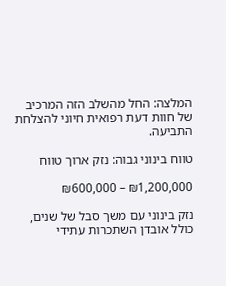המלצה: החל מהשלב הזה המרכיב של חוות דעת רפואית חיוני להצלחת התביעה.

טווח בינוני גבוה: נזק ארוך טווח

₪1,200,000 – ₪600,000

נזק בינוני עם משך סבל של שנים, כולל אובדן השתכרות עתידי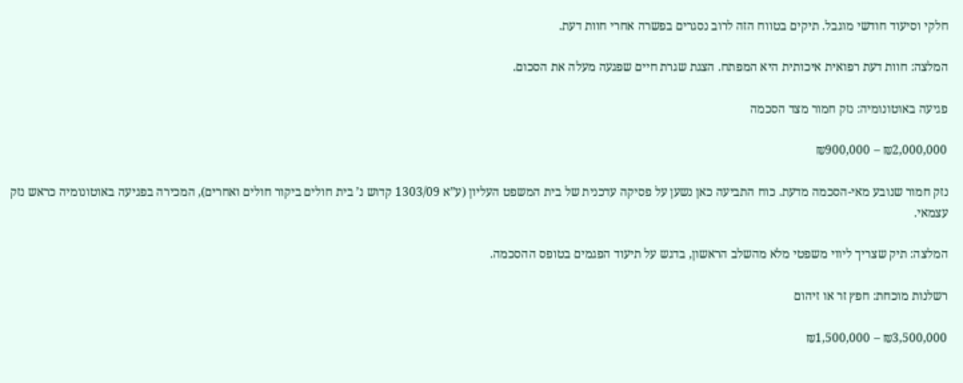חלקי וסיעוד חודשי מוגבל. תיקים בטווח הזה לרוב נסגרים בפשרה אחרי חוות דעת.

המלצה: חוות דעת רפואית איכותית היא המפתח. הצגת שגרת חיים שפגעה מעלה את הסכום.

פגיעה באוטונומיה: נזק חמור מצד הסכמה

₪2,000,000 – ₪900,000

נזק חמור שנובע מאי-הסכמה מדעת. כוח התביעה כאן נשען על פסיקה עדכנית של בית המשפט העליון (ע”א 1303/09 קדוש נ’ בית חולים ביקור חולים ואחרים), המכירה בפגיעה באוטונומיה כראש נזק עצמאי.

המלצה: תיק שצריך ליווי משפטי מלא מהשלב הראשון, בדגש על תיעוד הפגמים בטופס ההסכמה.

רשלנות מוכחת: חפץ זר או זיהום

₪3,500,000 – ₪1,500,000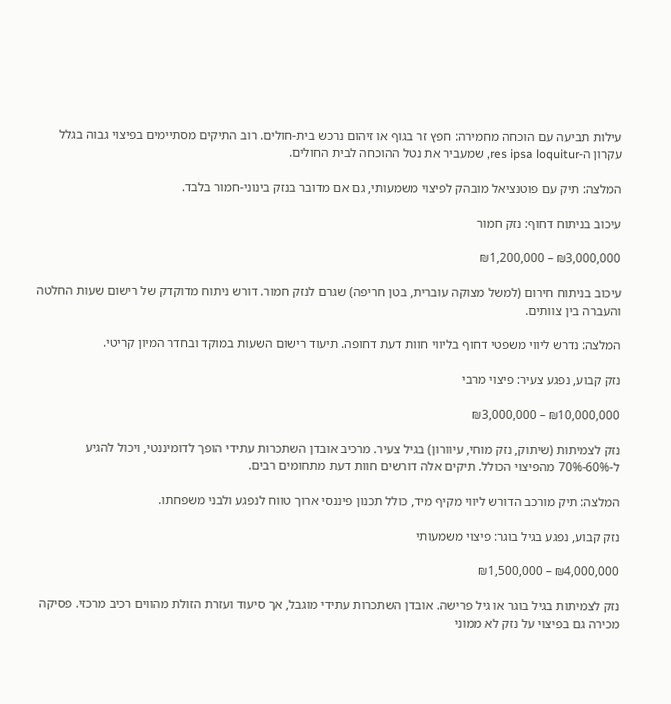עילות תביעה עם הוכחה מחמירה: חפץ זר בגוף או זיהום נרכש בית-חולים. רוב התיקים מסתיימים בפיצוי גבוה בגלל עקרון ה-res ipsa loquitur, שמעביר את נטל ההוכחה לבית החולים.

המלצה: תיק עם פוטנציאל מובהק לפיצוי משמעותי, גם אם מדובר בנזק בינוני-חמור בלבד.

עיכוב בניתוח דחוף: נזק חמור

₪3,000,000 – ₪1,200,000

עיכוב בניתוח חירום (למשל מצוקה עוברית, בטן חריפה) שגרם לנזק חמור. דורש ניתוח מדוקדק של רישום שעות החלטה והעברה בין צוותים.

המלצה: נדרש ליווי משפטי דחוף בליווי חוות דעת דחופה. תיעוד רישום השעות במוקד ובחדר המיון קריטי.

נזק קבוע, נפגע צעיר: פיצוי מרבי

₪10,000,000 – ₪3,000,000

נזק לצמיתות (שיתוק, נזק מוחי, עיוורון) בגיל צעיר. מרכיב אובדן השתכרות עתידי הופך לדומיננטי, ויכול להגיע ל-60%-70% מהפיצוי הכולל. תיקים אלה דורשים חוות דעת מתחומים רבים.

המלצה: תיק מורכב הדורש ליווי מקיף מיד, כולל תכנון פיננסי ארוך טווח לנפגע ולבני משפחתו.

נזק קבוע, נפגע בגיל בוגר: פיצוי משמעותי

₪4,000,000 – ₪1,500,000

נזק לצמיתות בגיל בוגר או גיל פרישה. אובדן השתכרות עתידי מוגבל, אך סיעוד ועזרת הזולת מהווים רכיב מרכזי. פסיקה מכירה גם בפיצוי על נזק לא ממוני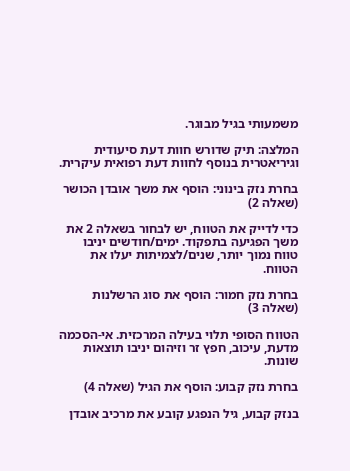משמעותי בגיל מבוגר.

המלצה: תיק שדורש חוות דעת סיעודית וגיריאטרית בנוסף לחוות דעת רפואית עיקרית.

בחרת נזק בינוני: הוסף את משך אובדן הכושר (שאלה 2)

כדי לדייק את הטווח, יש לבחור בשאלה 2 את משך הפגיעה בתפקוד. ימים/חודשים יניבו טווח נמוך יותר, שנים/לצמיתות יעלו את הטווח.

בחרת נזק חמור: הוסף את סוג הרשלנות (שאלה 3)

הטווח הסופי תלוי בעילה המרכזית. אי-הסכמה מדעת, עיכוב, חפץ זר וזיהום יניבו תוצאות שונות.

בחרת נזק קבוע: הוסף את הגיל (שאלה 4)

בנזק קבוע, גיל הנפגע קובע את מרכיב אובדן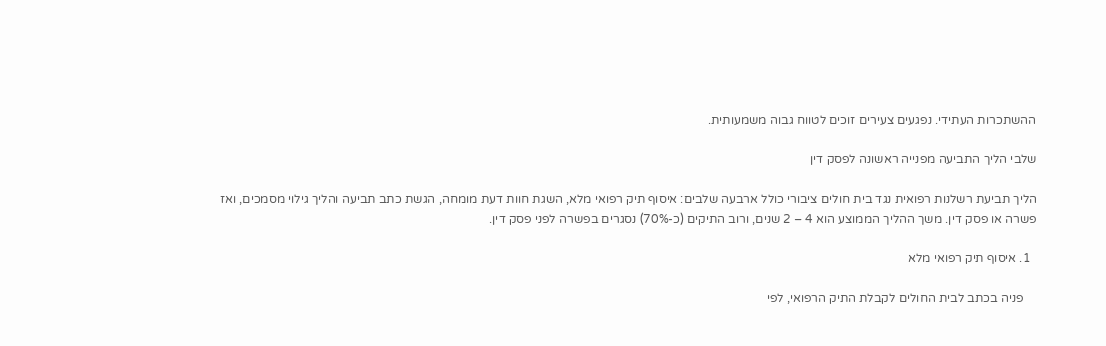ההשתכרות העתידי. נפגעים צעירים זוכים לטווח גבוה משמעותית.

שלבי הליך התביעה מפנייה ראשונה לפסק דין

הליך תביעת רשלנות רפואית נגד בית חולים ציבורי כולל ארבעה שלבים: איסוף תיק רפואי מלא, השגת חוות דעת מומחה, הגשת כתב תביעה והליך גילוי מסמכים, ואז פשרה או פסק דין. משך ההליך הממוצע הוא 4 – 2 שנים, ורוב התיקים (כ-70%) נסגרים בפשרה לפני פסק דין.

  1. איסוף תיק רפואי מלא

    פניה בכתב לבית החולים לקבלת התיק הרפואי, לפי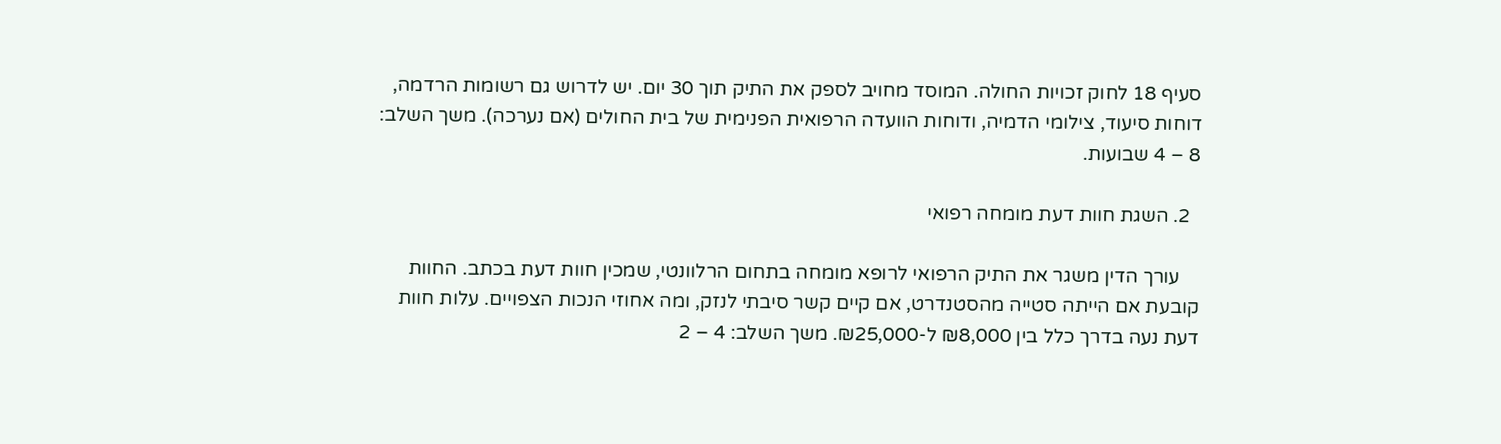סעיף 18 לחוק זכויות החולה. המוסד מחויב לספק את התיק תוך 30 יום. יש לדרוש גם רשומות הרדמה, דוחות סיעוד, צילומי הדמיה, ודוחות הוועדה הרפואית הפנימית של בית החולים (אם נערכה). משך השלב: 8 – 4 שבועות.

  2. השגת חוות דעת מומחה רפואי

    עורך הדין משגר את התיק הרפואי לרופא מומחה בתחום הרלוונטי, שמכין חוות דעת בכתב. החוות קובעת אם הייתה סטייה מהסטנדרט, אם קיים קשר סיבתי לנזק, ומה אחוזי הנכות הצפויים. עלות חוות דעת נעה בדרך כלל בין ₪8,000 ל-₪25,000. משך השלב: 4 – 2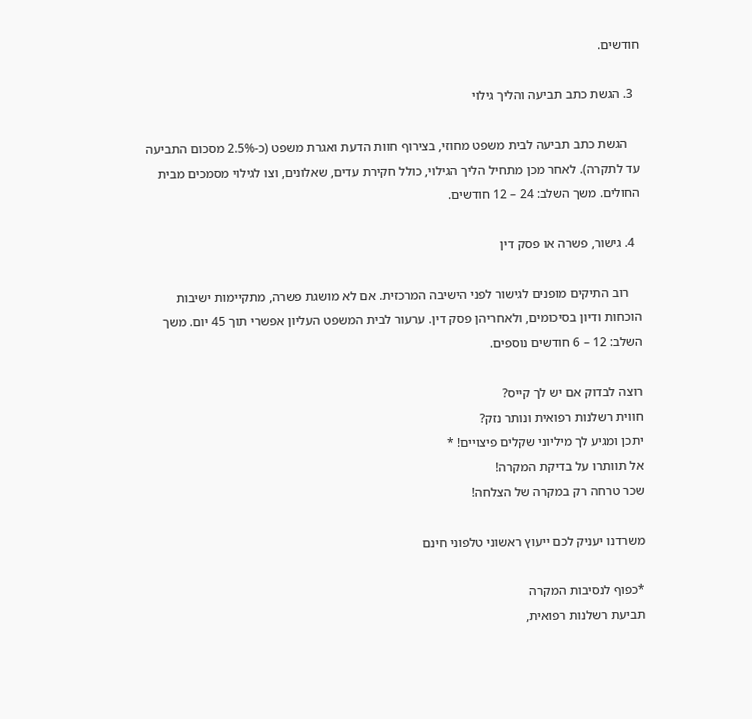חודשים.

  3. הגשת כתב תביעה והליך גילוי

    הגשת כתב תביעה לבית משפט מחוזי, בצירוף חוות הדעת ואגרת משפט (כ-2.5% מסכום התביעה עד לתקרה). לאחר מכן מתחיל הליך הגילוי, כולל חקירת עדים, שאלונים, וצו לגילוי מסמכים מבית החולים. משך השלב: 24 – 12 חודשים.

  4. גישור, פשרה או פסק דין

    רוב התיקים מופנים לגישור לפני הישיבה המרכזית. אם לא מושגת פשרה, מתקיימות ישיבות הוכחות ודיון בסיכומים, ולאחריהן פסק דין. ערעור לבית המשפט העליון אפשרי תוך 45 יום. משך השלב: 12 – 6 חודשים נוספים.

רוצה לבדוק אם יש לך קייס?
חווית רשלנות רפואית ונותר נזק?
יתכן ומגיע לך מיליוני שקלים פיצויים! *
אל תוותרו על בדיקת המקרה!
שכר טרחה רק במקרה של הצלחה!

משרדנו יעניק לכם ייעוץ ראשוני טלפוני חינם

*כפוף לנסיבות המקרה
תביעת רשלנות רפואית,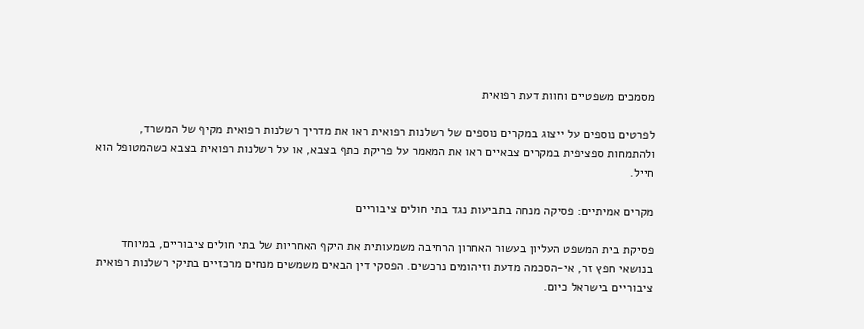מסמכים משפטיים וחוות דעת רפואית

לפרטים נוספים על ייצוג במקרים נוספים של רשלנות רפואית ראו את מדריך רשלנות רפואית מקיף של המשרד, ולהתמחות ספציפית במקרים צבאיים ראו את המאמר על פריקת כתף בצבא, או על רשלנות רפואית בצבא כשהמטופל הוא חייל.

מקרים אמיתיים: פסיקה מנחה בתביעות נגד בתי חולים ציבוריים

פסיקת בית המשפט העליון בעשור האחרון הרחיבה משמעותית את היקף האחריות של בתי חולים ציבוריים, במיוחד בנושאי חפץ זר, אי-הסכמה מדעת וזיהומים נרכשים. הפסקי דין הבאים משמשים מנחים מרכזיים בתיקי רשלנות רפואית ציבוריים בישראל כיום.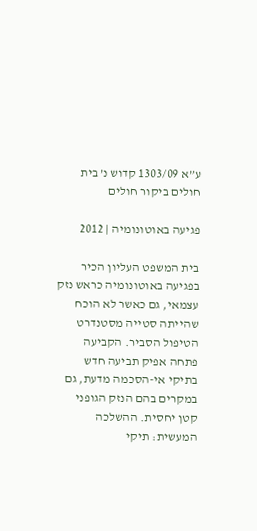ע”א 1303/09 קדוש נ’ בית חולים ביקור חולים

פגיעה באוטונומיה | 2012

בית המשפט העליון הכיר בפגיעה באוטונומיה כראש נזק עצמאי, גם כאשר לא הוכח שהייתה סטייה מסטנדרט הטיפול הסביר. הקביעה פתחה אפיק תביעה חדש בתיקי אי-הסכמה מדעת, גם במקרים בהם הנזק הגופני קטן יחסית. ההשלכה המעשית: תיקי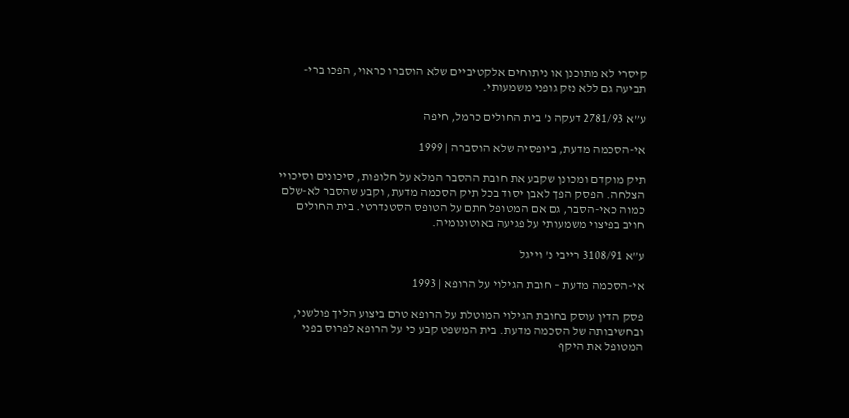קיסרי לא מתוכנן או ניתוחים אלקטיביים שלא הוסברו כראוי, הפכו ברי-תביעה גם ללא נזק גופני משמעותי.

ע”א 2781/93 דעקה נ’ בית החולים כרמל, חיפה

אי-הסכמה מדעת, ביופסיה שלא הוסברה | 1999

תיק מוקדם ומכונן שקבע את חובת ההסבר המלא על חלופות, סיכונים וסיכויי הצלחה. הפסק הפך לאבן יסוד בכל תיק הסכמה מדעת, וקבע שהסבר לא-שלם כמוה כאי-הסבר, גם אם המטופל חתם על הטופס הסטנדרטי. בית החולים חויב בפיצוי משמעותי על פגיעה באוטונומיה.

ע”א 3108/91 רייבי נ’ וייגל

אי-הסכמה מדעת – חובת הגילוי על הרופא | 1993

פסק הדין עוסק בחובת הגילוי המוטלת על הרופא טרם ביצוע הליך פולשני, ובחשיבותה של הסכמה מדעת. בית המשפט קבע כי על הרופא לפרוס בפני המטופל את היקף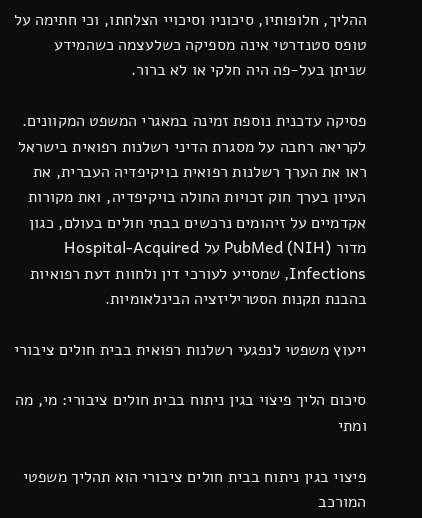ההליך, חלופותיו, סיכוניו וסיכויי הצלחתו, וכי חתימה על טופס סטנדרטי אינה מספיקה כשלעצמה כשהמידע שניתן בעל-פה היה חלקי או לא ברור.

פסיקה עדכנית נוספת זמינה במאגרי המשפט המקוונים. לקריאה רחבה על מסגרת הדיני רשלנות רפואית בישראל ראו את הערך רשלנות רפואית בויקיפדיה העברית, את העיון בערך חוק זכויות החולה בויקיפדיה, ואת מקורות אקדמיים על זיהומים נרכשים בבתי חולים בעולם, כגון מדור PubMed (NIH) על Hospital-Acquired Infections, שמסייע לעורכי דין ולחוות דעת רפואיות בהבנת תקנות הסטריליזציה הבינלאומיות.

ייעוץ משפטי לנפגעי רשלנות רפואית בבית חולים ציבורי

סיכום הליך פיצוי בגין ניתוח בבית חולים ציבורי: מי, מה ומתי

פיצוי בגין ניתוח בבית חולים ציבורי הוא תהליך משפטי המורכב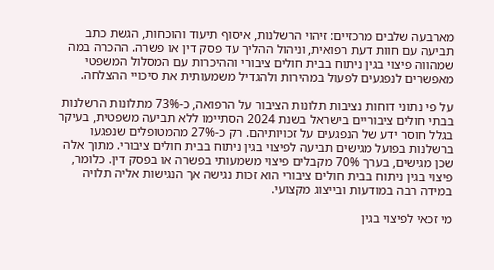מארבעה שלבים מרכזיים: זיהוי הרשלנות, איסוף תיעוד והוכחות, הגשת כתב תביעה עם חוות דעת רפואית, וניהול ההליך עד פסק דין או פשרה. ההכרה במה שמהווה פיצוי בגין ניתוח בבית חולים ציבורי וההיכרות עם המסלול המשפטי מאפשרים לנפגעים לפעול במהירות ולהגדיל משמעותית את סיכויי ההצלחה.

על פי נתוני דוחות נציבות תלונות הציבור על הרפואה, כ-73% מתלונות הרשלנות בבתי חולים ציבוריים בישראל בשנת 2024 הסתיימו ללא תביעה משפטית, בעיקר בגלל חוסר ידע של הנפגעים על זכויותיהם. רק כ-27% מהמטופלים שנפגעו ברשלנות בפועל מגישים תביעה לפיצוי בגין ניתוח בבית חולים ציבורי. מתוך אלה שכן מגישים, בערך 70% מקבלים פיצוי משמעותי בפשרה או בפסק דין. כלומר, פיצוי בגין ניתוח בבית חולים ציבורי הוא זכות נגישה אך הנגישות אליה תלויה במידה רבה במודעות ובייצוג מקצועי.

מי זכאי לפיצוי בגין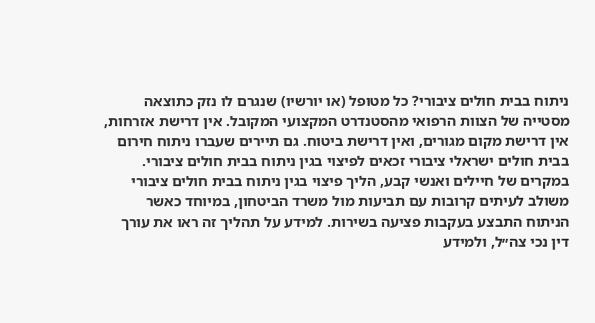ניתוח בבית חולים ציבורי? כל מטופל (או יורשיו) שנגרם לו נזק כתוצאה מסטייה של הצוות הרפואי מהסטנדרט המקצועי המקובל. אין דרישת אזרחות, אין דרישת מקום מגורים, ואין דרישת ביטוח. גם תיירים שעברו ניתוח חירום בבית חולים ישראלי ציבורי זכאים לפיצוי בגין ניתוח בבית חולים ציבורי. במקרים של חיילים ואנשי קבע, הליך פיצוי בגין ניתוח בבית חולים ציבורי משולב לעיתים קרובות עם תביעות מול משרד הביטחון, במיוחד כאשר הניתוח התבצע בעקבות פציעה בשירות. למידע על תהליך זה ראו את עורך דין נכי צה״ל, ולמידע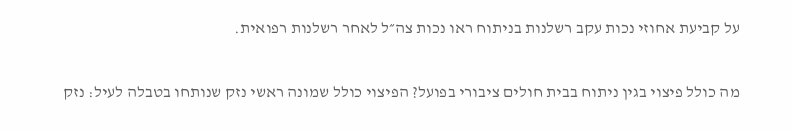על קביעת אחוזי נכות עקב רשלנות בניתוח ראו נכות צה״ל לאחר רשלנות רפואית.

מה כולל פיצוי בגין ניתוח בבית חולים ציבורי בפועל? הפיצוי כולל שמונה ראשי נזק שנותחו בטבלה לעיל: נזק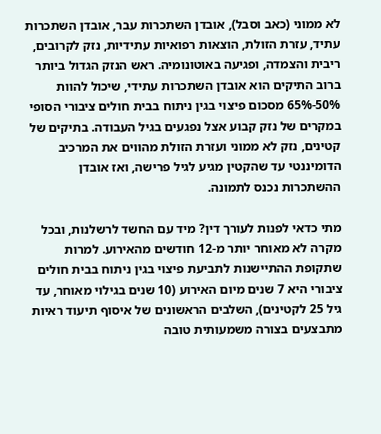לא ממוני (כאב וסבל), אובדן השתכרות עבר, אובדן השתכרות עתיד, עזרת הזולת, הוצאות רפואיות עתידיות, נזק לקרובים, ריבית והצמדה, ופגיעה באוטונומיה. ראש הנזק הגדול ביותר ברוב התיקים הוא אובדן השתכרות עתידי, שיכול להוות 50%-65% מסכום פיצוי בגין ניתוח בבית חולים ציבורי הסופי במקרים של נזק קבוע אצל נפגעים בגיל העבודה. בתיקים של קטינים, נזק לא ממוני ועזרת הזולת מהווים את המרכיב הדומיננטי עד שהקטין מגיע לגיל פרישה, ואז אובדן ההשתכרות נכנס לתמונה.

מתי כדאי לפנות לעורך דין? מיד עם החשד לרשלנות, ובכל מקרה לא מאוחר יותר מ-12 חודשים מהאירוע. למרות שתקופת ההתיישנות לתביעת פיצוי בגין ניתוח בבית חולים ציבורי היא 7 שנים מיום האירוע (10 שנים בגילוי מאוחר, עד גיל 25 לקטינים), השלבים הראשונים של איסוף תיעוד ראיות מתבצעים בצורה משמעותית טובה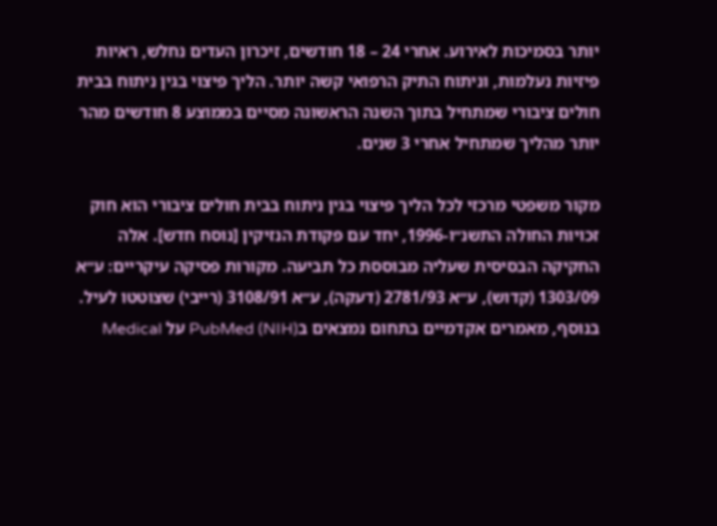יותר בסמיכות לאירוע. אחרי 24 – 18 חודשים, זיכרון העדים נחלש, ראיות פיזיות נעלמות, וניתוח התיק הרפואי קשה יותר. הליך פיצוי בגין ניתוח בבית חולים ציבורי שמתחיל בתוך השנה הראשונה מסיים בממוצע 8 חודשים מהר יותר מהליך שמתחיל אחרי 3 שנים.

מקור משפטי מרכזי לכל הליך פיצוי בגין ניתוח בבית חולים ציבורי הוא חוק זכויות החולה התשנ״ו-1996, יחד עם פקודת הנזיקין [נוסח חדש]. אלה החקיקה הבסיסית שעליה מבוססת כל תביעה. מקורות פסיקה עיקריים: ע״א 1303/09 (קדוש), ע״א 2781/93 (דעקה), ע״א 3108/91 (רייבי) שצוטטו לעיל. בנוסף, מאמרים אקדמיים בתחום נמצאים בPubMed (NIH) על Medical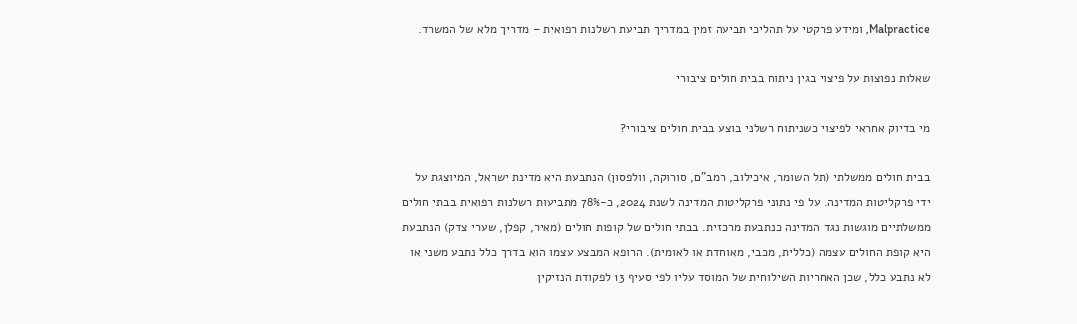Malpractice, ומידע פרקטי על תהליכי תביעה זמין במדריך תביעת רשלנות רפואית – מדריך מלא של המשרד.

שאלות נפוצות על פיצוי בגין ניתוח בבית חולים ציבורי

מי בדיוק אחראי לפיצוי כשניתוח רשלני בוצע בבית חולים ציבורי?

בבית חולים ממשלתי (תל השומר, איכילוב, רמב”ם, סורוקה, וולפסון) הנתבעת היא מדינת ישראל, המיוצגת על ידי פרקליטות המדינה. על פי נתוני פרקליטות המדינה לשנת 2024, כ-78% מתביעות רשלנות רפואית בבתי חולים ממשלתיים מוגשות נגד המדינה כנתבעת מרכזית. בבתי חולים של קופות חולים (מאיר, קפלן, שערי צדק) הנתבעת היא קופת החולים עצמה (כללית, מכבי, מאוחדת או לאומית). הרופא המבצע עצמו הוא בדרך כלל נתבע משני או לא נתבע כלל, שכן האחריות השילוחית של המוסד עליו לפי סעיף 13 לפקודת הנזיקין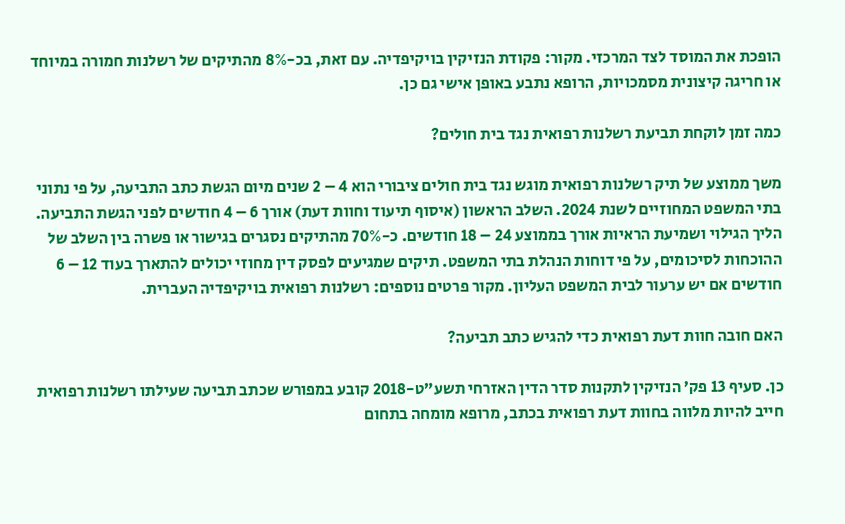הופכת את המוסד לצד המרכזי. מקור: פקודת הנזיקין בויקיפדיה. עם זאת, בכ-8% מהתיקים של רשלנות חמורה במיוחד או חריגה קיצונית מסמכויות, הרופא נתבע באופן אישי גם כן.

כמה זמן לוקחת תביעת רשלנות רפואית נגד בית חולים?

משך ממוצע של תיק רשלנות רפואית מוגש נגד בית חולים ציבורי הוא 4 – 2 שנים מיום הגשת כתב התביעה, על פי נתוני בתי המשפט המחוזיים לשנת 2024. השלב הראשון (איסוף תיעוד וחוות דעת) אורך 6 – 4 חודשים לפני הגשת התביעה. הליך הגילוי ושמיעת הראיות אורך בממוצע 24 – 18 חודשים. כ-70% מהתיקים נסגרים בגישור או פשרה בין השלב של ההוכחות לסיכומים, על פי דוחות הנהלת בתי המשפט. תיקים שמגיעים לפסק דין מחוזי יכולים להתארך בעוד 12 – 6 חודשים אם יש ערעור לבית המשפט העליון. מקור פרטים נוספים: רשלנות רפואית בויקיפדיה העברית.

האם חובה חוות דעת רפואית כדי להגיש כתב תביעה?

כן. סעיף 13 פק’ הנזיקין לתקנות סדר הדין האזרחי תשע”ט-2018 קובע במפורש שכתב תביעה שעילתו רשלנות רפואית חייב להיות מלווה בחוות דעת רפואית בכתב, מרופא מומחה בתחום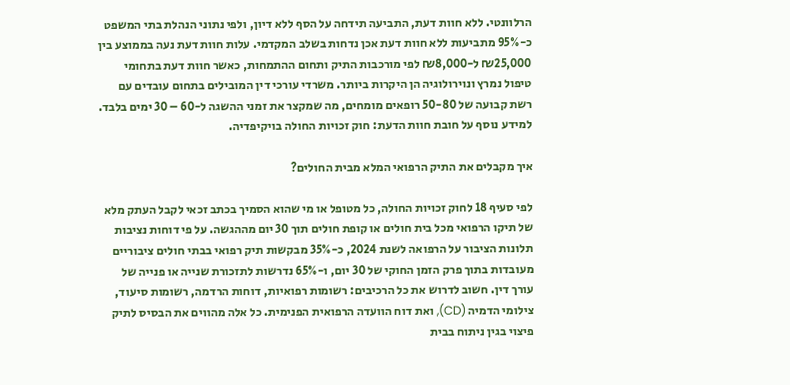הרלוונטי. ללא חוות דעת, התביעה תידחה על הסף ללא דיון, ולפי נתוני הנהלת בתי המשפט כ-95% מתביעות ללא חוות דעת אכן נדחות בשלב המקדמי. עלות חוות דעת נעה בממוצע בין ₪25,000 ל-₪8,000 לפי מורכבות התיק ותחום ההתמחות, כאשר חוות דעת בתחומי טיפול נמרץ ונוירולוגיה הן היקרות ביותר. משרדי עורכי דין המובילים בתחום עובדים עם רשת קבועה של 50-80 רופאים מומחים, מה שמקצר את זמני ההשגה ל-60 – 30 ימים בלבד. למידע נוסף על חובת חוות הדעת: חוק זכויות החולה בויקיפדיה.

איך מקבלים את התיק הרפואי המלא מבית החולים?

לפי סעיף 18 לחוק זכויות החולה, כל מטופל או מי שהוא הסמיך בכתב זכאי לקבל העתק מלא של תיקו הרפואי מכל בית חולים או קופת חולים תוך 30 יום מההגשה. על פי דוחות נציבות תלונות הציבור על הרפואה לשנת 2024, כ-35% מבקשות תיק רפואי בבתי חולים ציבוריים מעובדות בתוך פרק הזמן החוקי של 30 יום, ו-65% נדרשות לתזכורת שנייה או פנייה של עורך דין. חשוב לדרוש את כל הרכיבים: רשומות רפואיות, דוחות הרדמה, רשומות סיעוד, צילומי הדמיה (CD), ואת דוח הוועדה הרפואית הפנימית. כל אלה מהווים את הבסיס לתיק פיצוי בגין ניתוח בבית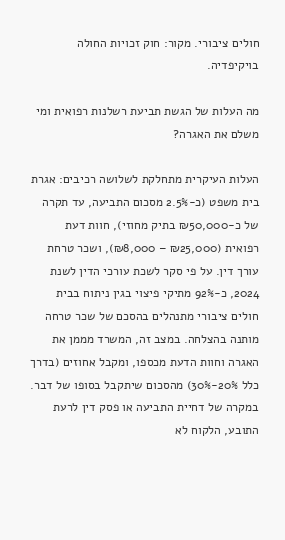חולים ציבורי. מקור: חוק זכויות החולה בויקיפדיה.

מה העלות של הגשת תביעת רשלנות רפואית ומי משלם את האגרה?

העלות העיקרית מתחלקת לשלושה רכיבים: אגרת בית משפט (כ-2.5% מסכום התביעה, עד תקרה של כ-₪50,000 בתיק מחוזי), חוות דעת רפואית (₪25,000 – ₪8,000), ושכר טרחת עורך דין. על פי סקר לשכת עורכי הדין לשנת 2024, כ-92% מתיקי פיצוי בגין ניתוח בבית חולים ציבורי מתנהלים בהסכם של שכר טרחה מותנה בהצלחה. במצב זה, המשרד מממן את האגרה וחוות הדעת מכספו, ומקבל אחוזים (בדרך כלל 20%-30%) מהסכום שיתקבל בסופו של דבר. במקרה של דחיית התביעה או פסק דין לרעת התובע, הלקוח לא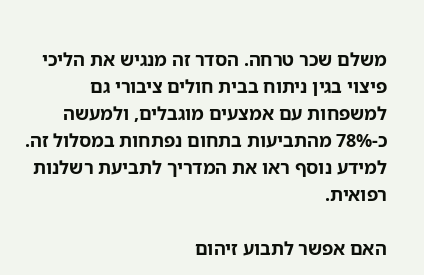משלם שכר טרחה. הסדר זה מנגיש את הליכי פיצוי בגין ניתוח בבית חולים ציבורי גם למשפחות עם אמצעים מוגבלים, ולמעשה כ-78% מהתביעות בתחום נפתחות במסלול זה. למידע נוסף ראו את המדריך לתביעת רשלנות רפואית.

האם אפשר לתבוע זיהום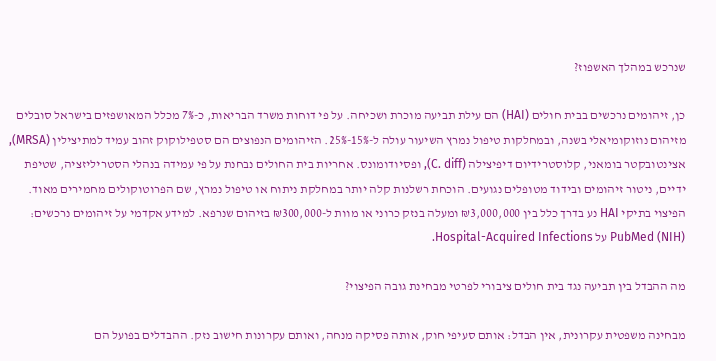שנרכש במהלך האשפוז?

כן, זיהומים נרכשים בבית חולים (HAI) הם עילת תביעה מוכרת ושכיחה. על פי דוחות משרד הבריאות, כ-7% מכלל המאושפזים בישראל סובלים מזיהום נוזוקומיאלי בשנה, ובמחלקות טיפול נמרץ השיעור עולה ל-15%-25%. הזיהומים הנפוצים הם סטפילוקוק זהוב עמיד למתיצילין (MRSA), אצינטובקטר בומאני, קלוסטרידיום דיפיצילה (C. diff), ופסיודומונס. אחריות בית החולים נבחנת על פי עמידה בנהלי הסטריליזציה, שטיפת ידיים, ניטור זיהומים ובידוד מטופלים נגועים. הוכחת רשלנות קלה יותר במחלקת ניתוח או טיפול נמרץ, שם הפרוטוקולים מחמירים מאוד. הפיצוי בתיקי HAI נע בדרך כלל בין ₪3,000,000 ומעלה בנזק כרוני או מוות ל-₪300,000 בזיהום שנרפא. למידע אקדמי על זיהומים נרכשים: PubMed (NIH) על Hospital-Acquired Infections.

מה ההבדל בין תביעה נגד בית חולים ציבורי לפרטי מבחינת גובה הפיצוי?

מבחינה משפטית עקרונית, אין הבדל: אותם סעיפי חוק, אותה פסיקה מנחה, ואותם עקרונות חישוב נזק. ההבדלים בפועל הם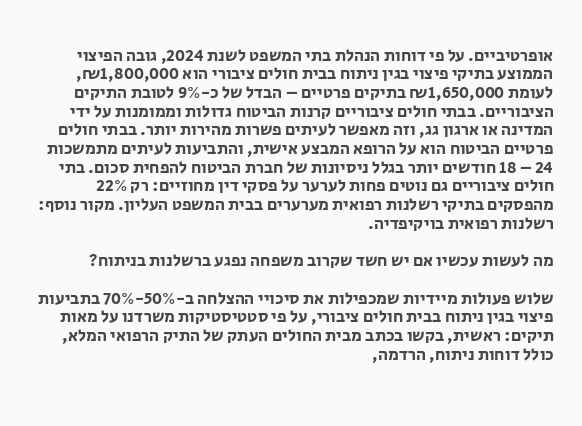אופרטיביים. על פי דוחות הנהלת בתי המשפט לשנת 2024, גובה הפיצוי הממוצע בתיקי פיצוי בגין ניתוח בבית חולים ציבורי הוא ₪1,800,000, לעומת ₪1,650,000 בתיקים פרטיים – הבדל של כ-9% לטובת התיקים הציבוריים. בבתי חולים ציבוריים קרנות הביטוח גדולות וממומנות על ידי המדינה או ארגון גג, וזה מאפשר לעיתים פשרות מהירות יותר. בבתי חולים פרטיים הביטוח הוא על הרופא המבצע אישית, והתביעות לעיתים מתמשכות 24 – 18 חודשים יותר בגלל ניסיונות של חברת הביטוח להפחית סכום. בתי חולים ציבוריים גם נוטים פחות לערער על פסקי דין מחוזיים: רק 22% מהפסקים בתיקי רשלנות רפואית מערערים בבית המשפט העליון. מקור נוסף: רשלנות רפואית בויקיפדיה.

מה לעשות עכשיו אם יש חשד שקרוב משפחה נפגע ברשלנות בניתוח?

שלוש פעולות מיידיות שמכפילות את סיכויי ההצלחה ב-50%-70% בתביעות פיצוי בגין ניתוח בבית חולים ציבורי, על פי סטטיסטיקות משרדנו על מאות תיקים: ראשית, בקשו בכתב מבית החולים העתק של התיק הרפואי המלא, כולל דוחות ניתוח, הרדמה,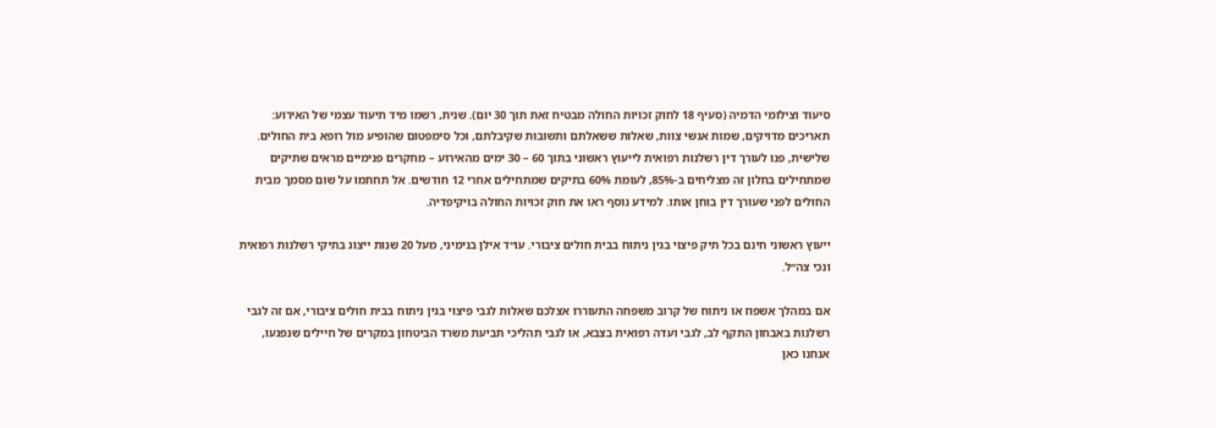סיעוד וצילומי הדמיה (סעיף 18 לחוק זכויות החולה מבטיח זאת תוך 30 יום). שנית, רשמו מיד תיעוד עצמי של האירוע: תאריכים מדויקים, שמות אנשי צוות, שאלות ששאלתם ותשובות שקיבלתם, וכל סימפטום שהופיע מול רופא בית החולים. שלישית, פנו לעורך דין רשלנות רפואית לייעוץ ראשוני בתוך 60 – 30 ימים מהאירוע – מחקרים פנימיים מראים שתיקים שמתחילים בחלון זה מצליחים ב-85%, לעומת 60% בתיקים שמתחילים אחרי 12 חודשים. אל תחתמו על שום מסמך מבית החולים לפני שעורך דין בוחן אותו. למידע נוסף ראו את חוק זכויות החולה בויקיפדיה.

ייעוץ ראשוני חינם בכל תיק פיצוי בגין ניתוח בבית חולים ציבורי. עו״ד אילן בנימיני, מעל 20 שנות ייצוג בתיקי רשלנות רפואית ונכי צה״ל.

אם במהלך אשפוז או ניתוח של קרוב משפחה התעוררו אצלכם שאלות לגבי פיצוי בגין ניתוח בבית חולים ציבורי, אם זה לגבי רשלנות באבחון התקף לב, לגבי ועדה רפואית בצבא, או לגבי תהליכי תביעת משרד הביטחון במקרים של חיילים שנפגעו, אנחנו כאן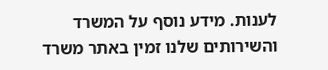לענות. מידע נוסף על המשרד והשירותים שלנו זמין באתר משרד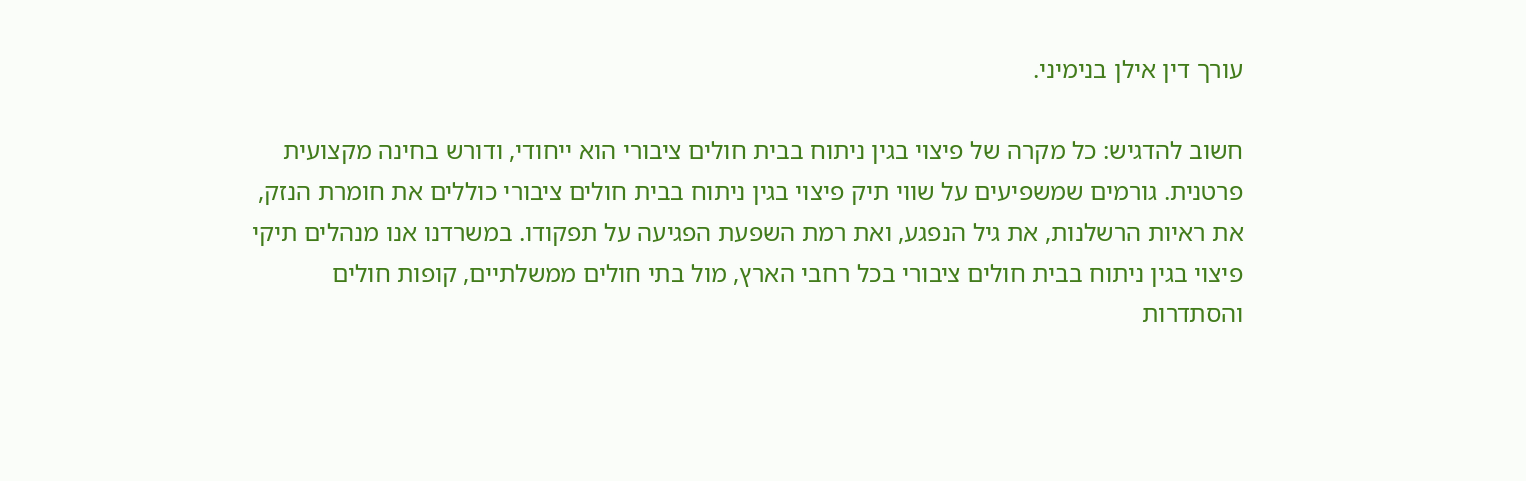עורך דין אילן בנימיני.

חשוב להדגיש: כל מקרה של פיצוי בגין ניתוח בבית חולים ציבורי הוא ייחודי, ודורש בחינה מקצועית פרטנית. גורמים שמשפיעים על שווי תיק פיצוי בגין ניתוח בבית חולים ציבורי כוללים את חומרת הנזק, את ראיות הרשלנות, את גיל הנפגע, ואת רמת השפעת הפגיעה על תפקודו. במשרדנו אנו מנהלים תיקי פיצוי בגין ניתוח בבית חולים ציבורי בכל רחבי הארץ, מול בתי חולים ממשלתיים, קופות חולים והסתדרות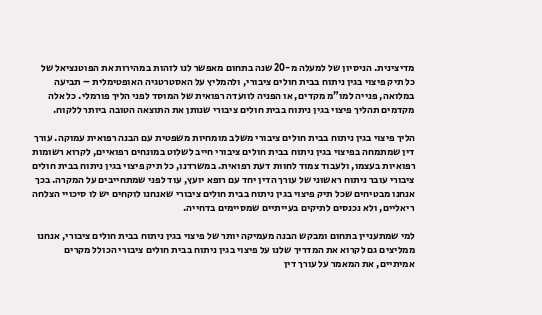מדיצינית. הניסיון של למעלה מ-20 שנה בתחום מאפשר לנו לזהות במהירות את הפוטנציאל של כל תיק פיצוי בגין ניתוח בבית חולים ציבורי, ולהמליץ על האסטרטגיה האופטימלית – תביעה במלואה, פנייה למו”מ מקדים, או הפניה לוועדה רפואית של המוסד לפני הליך פורמלי. כל אלה מקדמים תהליך פיצוי בגין ניתוח בבית חולים ציבורי שנותן את התוצאה הטובה ביותר ללקוח.

הליך פיצוי בגין ניתוח בבית חולים ציבורי משלב מומחיות משפטית עם הבנה רפואית עמוקה. עורך דין שמתמחה בפיצוי בגין ניתוח בבית חולים ציבורי חייב לשלוט במונחים רפואיים, לקרוא רשומות רפואיות בעצמו, ולעבוד צמוד לחוות דעת רפואית. במשרדנו, כל תיק פיצוי בגין ניתוח בבית חולים ציבורי עובר ניתוח ראשוני של עורך הדין יחד עם רופא יועץ, עוד לפני שמתחייבים על המקרה. בכך אנחנו מבטיחים שכל תיק פיצוי בגין ניתוח בבית חולים ציבורי שאנחנו לוקחים יש לו סיכויי הצלחה ריאליים, ולא נכנסים לתיקים בעייתיים שמסיימים בדחייה.

למי שמתעניין בתחום ומבקש הבנה מעמיקה יותר של פיצוי בגין ניתוח בבית חולים ציבורי, אנחנו ממליצים גם לקרוא את המדריך שלנו על פיצוי בגין ניתוח בבית חולים ציבורי הכולל מקרים אמיתיים, את המאמר על עורך דין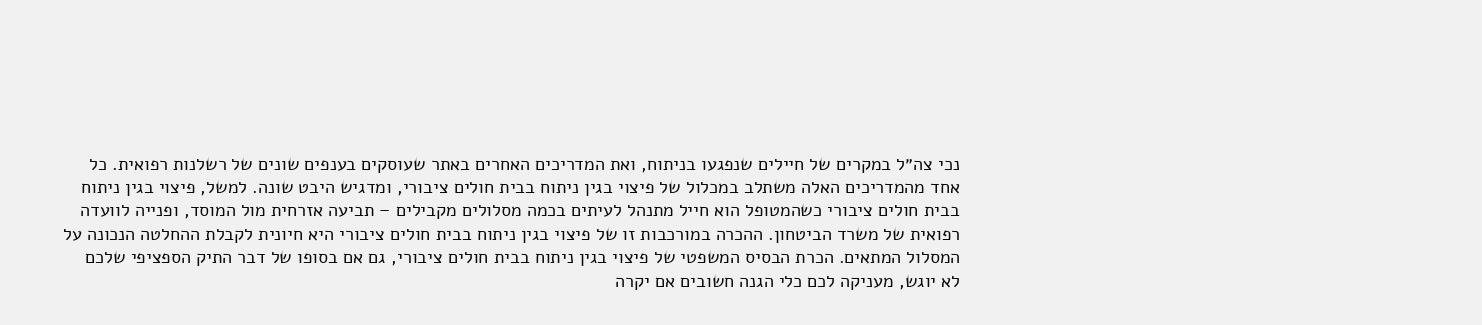נכי צה״ל במקרים של חיילים שנפגעו בניתוח, ואת המדריכים האחרים באתר שעוסקים בענפים שונים של רשלנות רפואית. כל אחד מהמדריכים האלה משתלב במכלול של פיצוי בגין ניתוח בבית חולים ציבורי, ומדגיש היבט שונה. למשל, פיצוי בגין ניתוח בבית חולים ציבורי כשהמטופל הוא חייל מתנהל לעיתים בכמה מסלולים מקבילים – תביעה אזרחית מול המוסד, ופנייה לוועדה רפואית של משרד הביטחון. ההכרה במורכבות זו של פיצוי בגין ניתוח בבית חולים ציבורי היא חיונית לקבלת ההחלטה הנכונה על המסלול המתאים. הכרת הבסיס המשפטי של פיצוי בגין ניתוח בבית חולים ציבורי, גם אם בסופו של דבר התיק הספציפי שלכם לא יוגש, מעניקה לכם כלי הגנה חשובים אם יקרה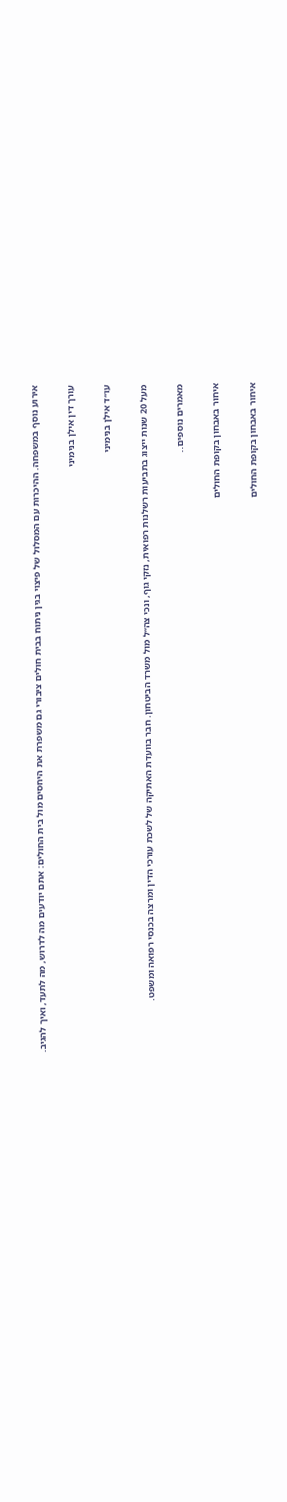אירוע נוסף במשפחה. ההיכרות עם המסלול של פיצוי בגין ניתוח בבית חולים ציבורי גם משפרת את היחסים מול בית החולים: אתם יודעים מה לדרוש, מה לתעד, ואיך להגיב.

עורך דין אילן בנימיני

עו״ד אילן בנימיני

מעל 20 שנות ייצוג בתביעות רשלנות רפואית, נזקי גוף, ונכי צה״ל מול משרד הביטחון. חבר בוועדת האתיקה של לשכת עורכי הדין ומרצה בכנסי רפואה ומשפט.

מאמרים נוספים..

איחור באבחון בקופת החולים

איחור באבחון בקופת החולים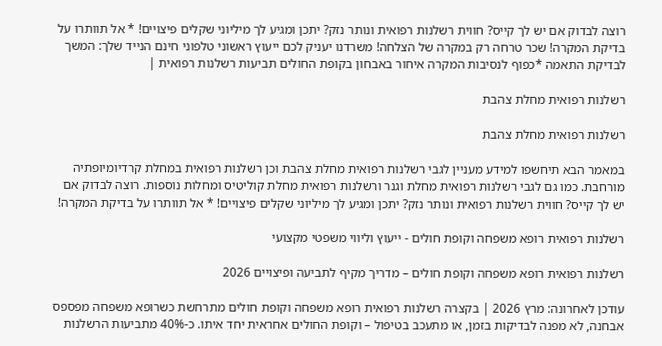רוצה לבדוק אם יש לך קייס? חווית רשלנות רפואית ונותר נזק? יתכן ומגיע לך מיליוני שקלים פיצויים! * אל תוותרו על בדיקת המקרה! שכר טרחה רק במקרה של הצלחה! משרדנו יעניק לכם ייעוץ ראשוני טלפוני חינם הנייד שלך: המשך לבדיקת התאמה *כפוף לנסיבות המקרה איחור באבחון בקופת החולים תביעות רשלנות רפואית |

רשלנות רפואית מחלת צהבת

רשלנות רפואית מחלת צהבת

במאמר הבא תיחשפו למידע מעניין לגבי רשלנות רפואית מחלת צהבת וכן רשלנות רפואית במחלת קרדיומיופתיה מורחבת. כמו גם לגבי רשלנות רפואית מחלת וגנר ורשלנות רפואית מחלת קוליטיס ומחלות נוספות. רוצה לבדוק אם יש לך קייס? חווית רשלנות רפואית ונותר נזק? יתכן ומגיע לך מיליוני שקלים פיצויים! * אל תוותרו על בדיקת המקרה!

רשלנות רפואית רופא משפחה וקופת חולים - ייעוץ וליווי משפטי מקצועי

רשלנות רפואית רופא משפחה וקופת חולים – מדריך מקיף לתביעה ופיצויים 2026

עודכן לאחרונה: מרץ 2026 | בקצרה רשלנות רפואית רופא משפחה וקופת חולים מתרחשת כשרופא משפחה מפספס אבחנה, לא מפנה לבדיקות בזמן, או מתעכב בטיפול – וקופת החולים אחראית יחד איתו. כ-40% מתביעות הרשלנות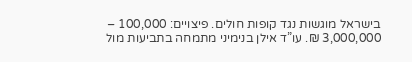בישראל מוגשות נגד קופות חולים. פיצויים: 100,000 – 3,000,000 ₪. עו”ד אילן בנימיני מתמחה בתביעות מול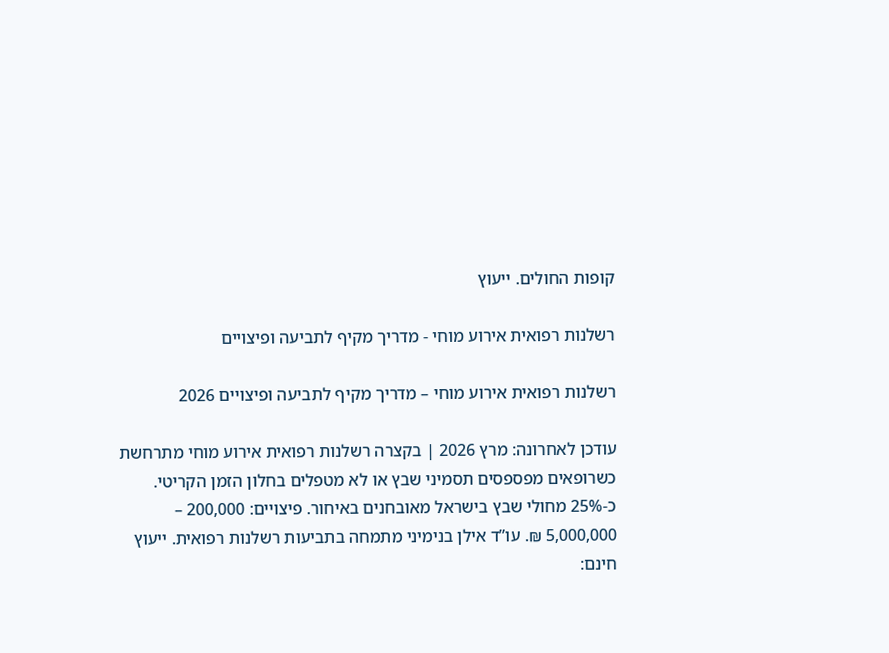קופות החולים. ייעוץ

רשלנות רפואית אירוע מוחי - מדריך מקיף לתביעה ופיצויים

רשלנות רפואית אירוע מוחי – מדריך מקיף לתביעה ופיצויים 2026

עודכן לאחרונה: מרץ 2026 | בקצרה רשלנות רפואית אירוע מוחי מתרחשת כשרופאים מפספסים תסמיני שבץ או לא מטפלים בחלון הזמן הקריטי. כ-25% מחולי שבץ בישראל מאובחנים באיחור. פיצויים: 200,000 – 5,000,000 ₪. עו”ד אילן בנימיני מתמחה בתביעות רשלנות רפואית. ייעוץ חינם: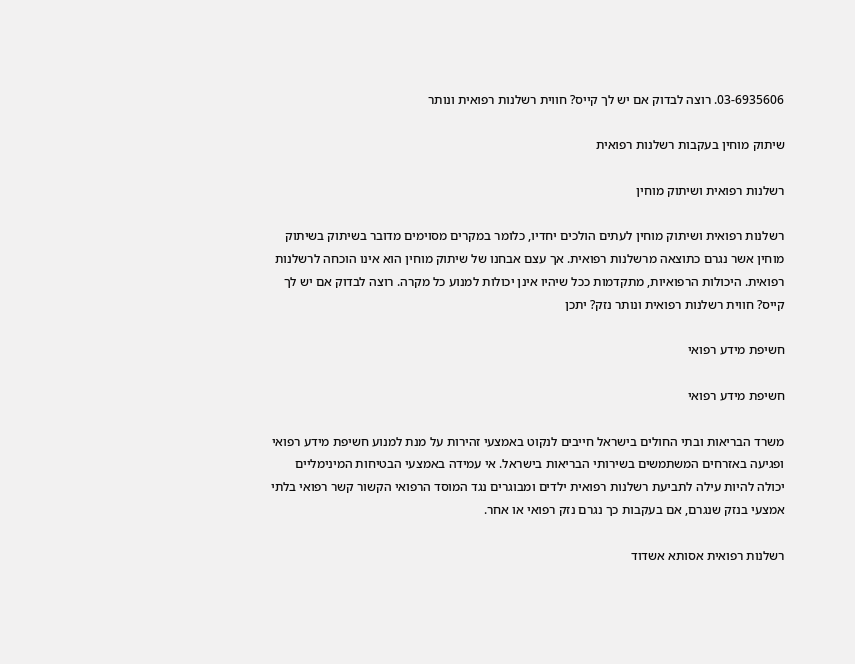03-6935606. רוצה לבדוק אם יש לך קייס? חווית רשלנות רפואית ונותר

שיתוק מוחין בעקבות רשלנות רפואית

רשלנות רפואית ושיתוק מוחין

רשלנות רפואית ושיתוק מוחין לעתים הולכים יחדיו, כלומר במקרים מסוימים מדובר בשיתוק בשיתוק מוחין אשר נגרם כתוצאה מרשלנות רפואית. אך עצם אבחנו של שיתוק מוחין הוא אינו הוכחה לרשלנות רפואית. היכולות הרפואיות, מתקדמות ככל שיהיו אינן יכולות למנוע כל מקרה. רוצה לבדוק אם יש לך קייס? חווית רשלנות רפואית ונותר נזק? יתכן

חשיפת מידע רפואי

חשיפת מידע רפואי

משרד הבריאות ובתי החולים בישראל חייבים לנקוט באמצעי זהירות על מנת למנוע חשיפת מידע רפואי ופגיעה באזרחים המשתמשים בשירותי הבריאות בישראל. אי עמידה באמצעי הבטיחות המינימליים יכולה להיות עילה לתביעת רשלנות רפואית ילדים ומבוגרים נגד המוסד הרפואי הקשור קשר רפואי בלתי אמצעי בנזק שנגרם, אם בעקבות כך נגרם נזק רפואי או אחר.

רשלנות רפואית אסותא אשדוד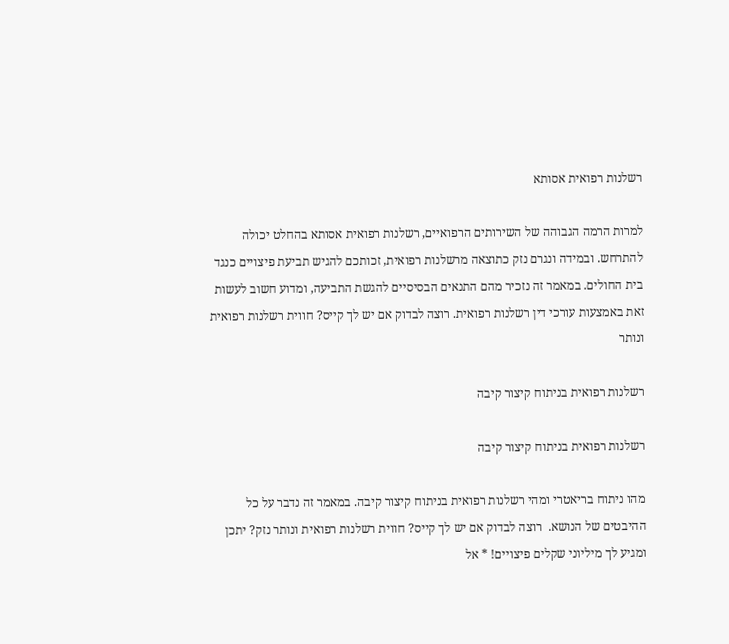רשלנות רפואית אסותא

למרות הרמה הגבוהה של השירותים הרפואיים, רשלנות רפואית אסותא בהחלט יכולה להתרחש. ובמידה ונגרם נזק כתוצאה מרשלנות רפואית, זכותכם להגיש תביעת פיצויים כנגד בית החולים. במאמר זה נזכיר מהם התנאים הבסיסיים להגשת התביעה, ומדוע חשוב לעשות זאת באמצעות עורכי דין רשלנות רפואית. רוצה לבדוק אם יש לך קייס? חווית רשלנות רפואית ונותר

רשלנות רפואית בניתוח קיצור קיבה

רשלנות רפואית בניתוח קיצור קיבה

מהו ניתוח בריאטרי ומהי רשלנות רפואית בניתוח קיצור קיבה. במאמר זה נדבר על כל ההיבטים של הנושא.  רוצה לבדוק אם יש לך קייס? חווית רשלנות רפואית ונותר נזק? יתכן ומגיע לך מיליוני שקלים פיצויים! * אל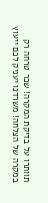תוותרו על בדיקת המקרה! שכר טרחה רק במקרה של הצלחה! משרדנו יעניק לכם ייעוץ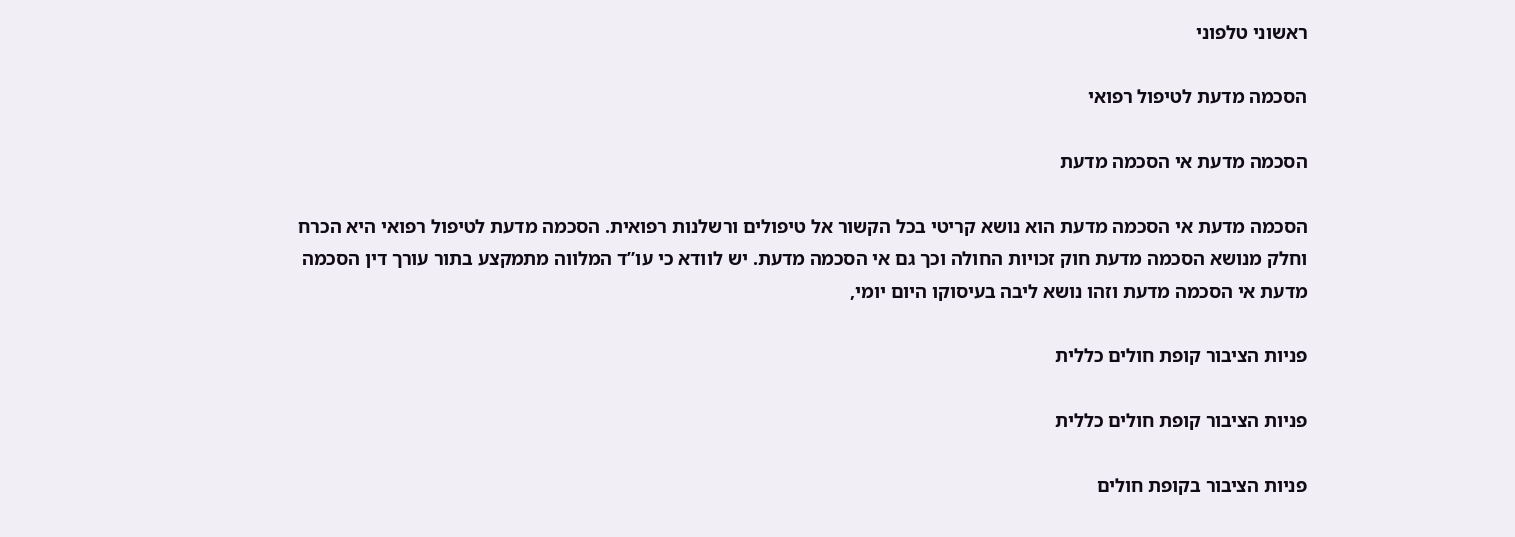ראשוני טלפוני

הסכמה מדעת לטיפול רפואי

הסכמה מדעת אי הסכמה מדעת

הסכמה מדעת אי הסכמה מדעת הוא נושא קריטי בכל הקשור אל טיפולים ורשלנות רפואית. הסכמה מדעת לטיפול רפואי היא הכרח וחלק מנושא הסכמה מדעת חוק זכויות החולה וכך גם אי הסכמה מדעת. יש לוודא כי עו”ד המלווה מתמקצע בתור עורך דין הסכמה מדעת אי הסכמה מדעת וזהו נושא ליבה בעיסוקו היום יומי,

פניות הציבור קופת חולים כללית

פניות הציבור קופת חולים כללית

פניות הציבור בקופת חולים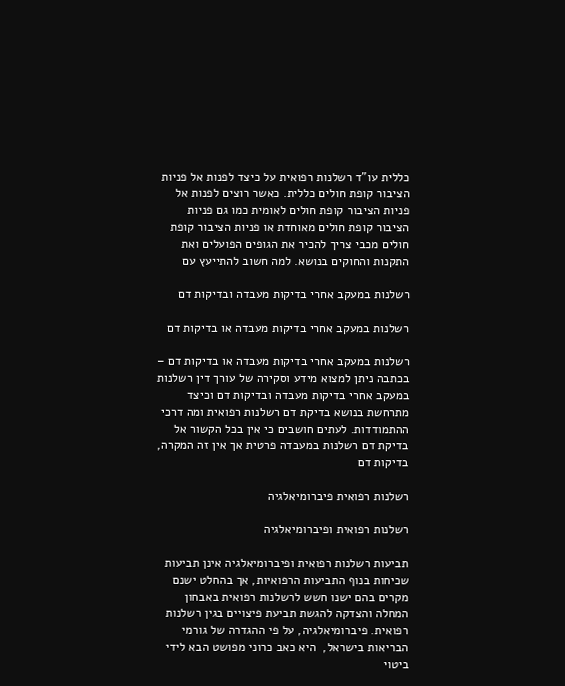כללית עו”ד רשלנות רפואית על כיצד לפנות אל פניות הציבור קופת חולים כללית. כאשר רוצים לפנות אל פניות הציבור קופת חולים לאומית כמו גם פניות הציבור קופת חולים מאוחדת או פניות הציבור קופת חולים מכבי צריך להכיר את הגופים הפועלים ואת התקנות והחוקים בנושא. למה חשוב להתייעץ עם

רשלנות במעקב אחרי בדיקות מעבדה ובדיקות דם

רשלנות במעקב אחרי בדיקות מעבדה או בדיקות דם

רשלנות במעקב אחרי בדיקות מעבדה או בדיקות דם – בכתבה ניתן למצוא מידע וסקירה של עורך דין רשלנות במעקב אחרי בדיקות מעבדה ובדיקות דם וכיצד מתרחשת בנושא בדיקת דם רשלנות רפואית ומה דרכי ההתמודדות. לעתים חושבים כי אין בכל הקשור אל בדיקת דם רשלנות במעבדה פרטית אך אין זה המקרה, בדיקות דם

רשלנות רפואית פיברומיאלגיה

רשלנות רפואית ופיברומיאלגיה

תביעות רשלנות רפואית ופיברומיאלגיה אינן תביעות שכיחות בנוף התביעות הרפואיות, אך בהחלט ישנם מקרים בהם ישנו חשש לרשלנות רפואית באבחון המחלה והצדקה להגשת תביעת פיצויים בגין רשלנות רפואית. פיברומיאלגיה, על פי ההגדרה של גורמי הבריאות בישראל,  היא כאב כרוני מפושט הבא לידי ביטוי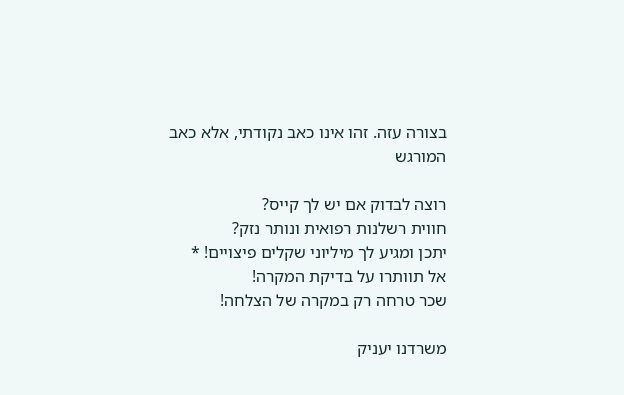בצורה עזה. זהו אינו כאב נקודתי, אלא כאב המורגש

רוצה לבדוק אם יש לך קייס?
חווית רשלנות רפואית ונותר נזק?
יתכן ומגיע לך מיליוני שקלים פיצויים! *
אל תוותרו על בדיקת המקרה!
שכר טרחה רק במקרה של הצלחה!

משרדנו יעניק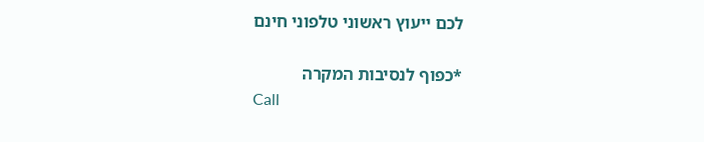לכם ייעוץ ראשוני טלפוני חינם

*כפוף לנסיבות המקרה
Call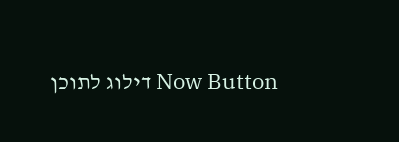Now Button דילוג לתוכן